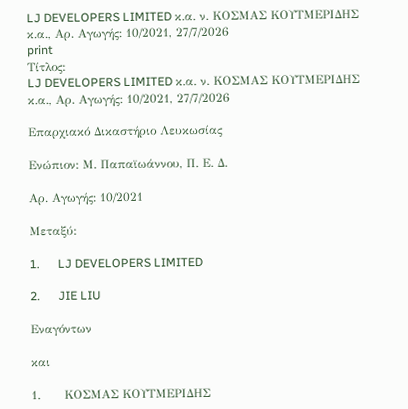LJ DEVELOPERS LIMITED κ.α. ν. ΚΟΣΜΑΣ ΚΟΥΤΜΕΡΙΔΗΣ κ.α., Αρ. Αγωγής: 10/2021, 27/7/2026
print
Τίτλος:
LJ DEVELOPERS LIMITED κ.α. ν. ΚΟΣΜΑΣ ΚΟΥΤΜΕΡΙΔΗΣ κ.α., Αρ. Αγωγής: 10/2021, 27/7/2026

Επαρχιακό Δικαστήριο Λευκωσίας

Ενώπιον: Μ. Παπαϊωάννου, Π. Ε. Δ.

Αρ. Αγωγής: 10/2021

Μεταξύ:

1.      LJ DEVELOPERS LIMITED

2.      JIE LIU

Εναγόντων

και

1.      ΚΟΣΜΑΣ ΚΟΥΤΜΕΡΙΔΗΣ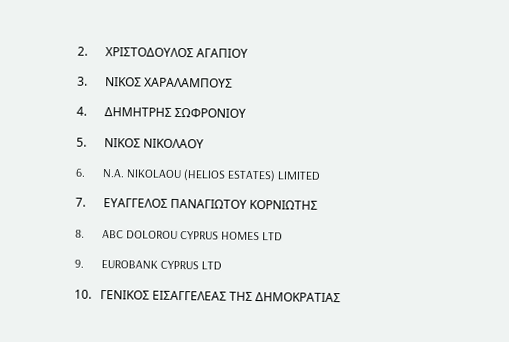2.      ΧΡΙΣΤΟΔΟΥΛΟΣ ΑΓΑΠΙΟΥ

3.      ΝΙΚΟΣ ΧΑΡΑΛΑΜΠΟΥΣ

4.      ΔΗΜΗΤΡΗΣ ΣΩΦΡΟΝΙΟΥ

5.      ΝΙΚΟΣ ΝΙΚΟΛΑΟΥ

6.      N.A. NIKOLAOU (HELIOS ESTATES) LIMITED

7.      ΕΥΑΓΓΕΛΟΣ ΠΑΝΑΓΙΩΤΟΥ ΚΟΡΝΙΩΤΗΣ

8.      ABC DOLOROU CYPRUS HOMES LTD

9.      EUROBANK CYPRUS LTD

10.   ΓΕΝΙΚΟΣ ΕΙΣΑΓΓΕΛΕΑΣ ΤΗΣ ΔΗΜΟΚΡΑΤΙΑΣ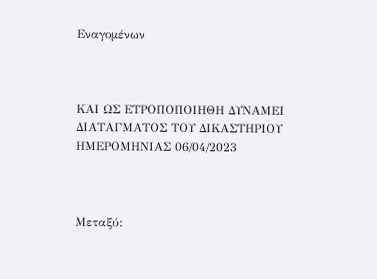Εναγομένων



ΚΑΙ ΩΣ ΕΤΡΟΠΟΠΟΙΗΘΗ ΔΥΝΑΜΕΙ ΔΙΑΤΑΓΜΑΤΟΣ ΤΟΥ ΔΙΚΑΣΤΗΡΙΟΥ ΗΜΕΡΟΜΗΝΙΑΣ 06/04/2023



Μεταξύ: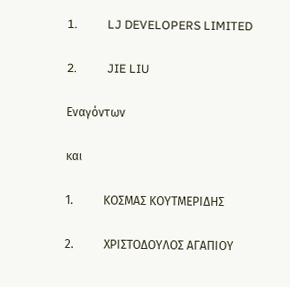1.          LJ DEVELOPERS LIMITED

2.          JIE LIU

Εναγόντων

και

1.          ΚΟΣΜΑΣ ΚΟΥΤΜΕΡΙΔΗΣ

2.          ΧΡΙΣΤΟΔΟΥΛΟΣ ΑΓΑΠΙΟΥ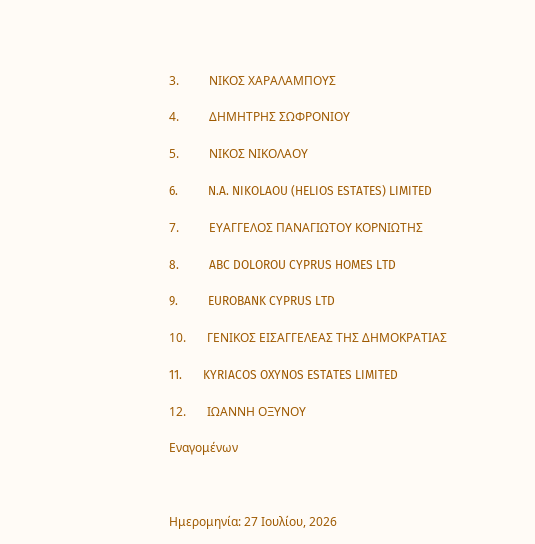3.          ΝΙΚΟΣ ΧΑΡΑΛΑΜΠΟΥΣ

4.          ΔΗΜΗΤΡΗΣ ΣΩΦΡΟΝΙΟΥ

5.          ΝΙΚΟΣ ΝΙΚΟΛΑΟΥ

6.          N.A. NIKOLAOU (HELIOS ESTATES) LIMITED

7.          ΕΥΑΓΓΕΛΟΣ ΠΑΝΑΓΙΩΤΟΥ ΚΟΡΝΙΩΤΗΣ

8.          ABC DOLOROU CYPRUS HOMES LTD

9.          EUROBANK CYPRUS LTD

10.       ΓΕΝΙΚΟΣ ΕΙΣΑΓΓΕΛΕΑΣ ΤΗΣ ΔΗΜΟΚΡΑΤΙΑΣ

11.       KYRIACOS OXYNOS ESTATES LIMITED

12.       ΙΩΑΝΝΗ ΟΞΥΝΟΥ

Εναγομένων



Ημερομηνία: 27 Ιουλίου, 2026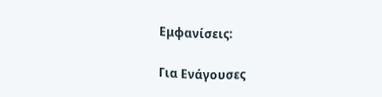Εμφανίσεις:

Για Ενάγουσες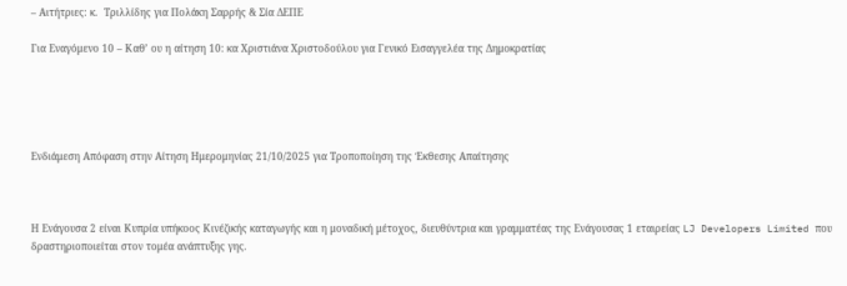– Αιτήτριες: κ.  Τριλλίδης για Πολάκη Σαρρής & Σία ΔΕΠΕ

Για Εναγόμενο 10 – Καθ’ ου η αίτηση 10: κα Χριστιάνα Χριστοδούλου για Γενικό Εισαγγελέα της Δημοκρατίας





Ενδιάμεση Απόφαση στην Αίτηση Ημερομηνίας 21/10/2025 για Τροποποίηση της Έκθεσης Απαίτησης



Η Ενάγουσα 2 είναι Κυπρία υπήκοος Κινέζικής καταγωγής και η μοναδική μέτοχος, διευθύντρια και γραμματέας της Ενάγουσας 1 εταιρείας LJ Developers Limited που δραστηριοποιείται στον τομέα ανάπτυξης γης.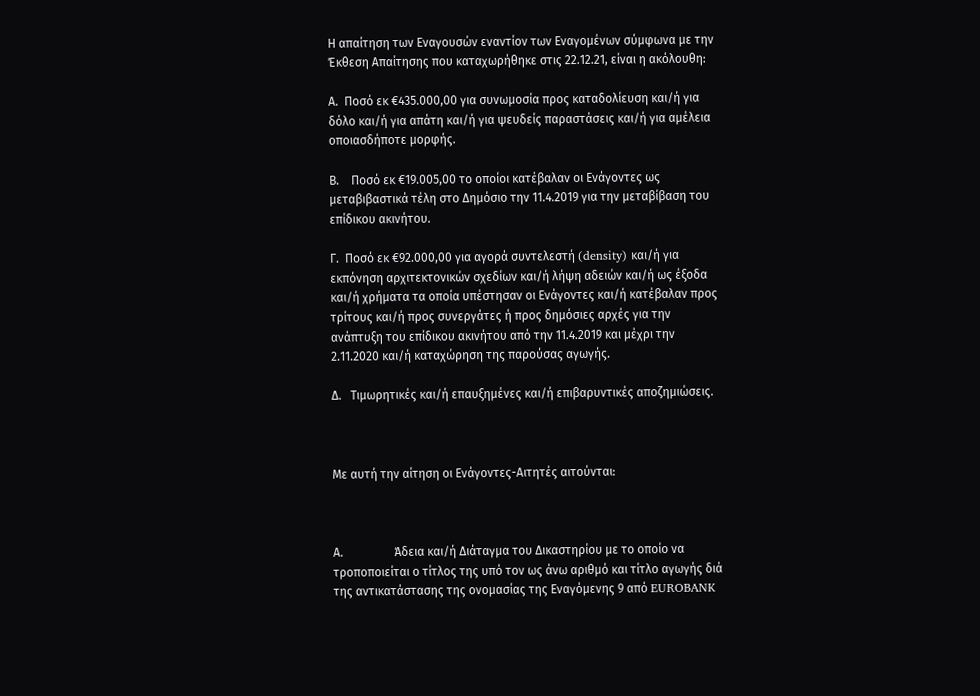Η απαίτηση των Εναγουσών εναντίον των Εναγομένων σύμφωνα με την Έκθεση Απαίτησης που καταχωρήθηκε στις 22.12.21, είναι η ακόλουθη:

Α.  Ποσό εκ €435.000,00 για συνωμοσία προς καταδολίευση και/ή για δόλο και/ή για απάτη και/ή για ψευδείς παραστάσεις και/ή για αμέλεια οποιασδήποτε μορφής.

Β.    Ποσό εκ €19.005,00 το οποίοι κατέβαλαν οι Ενάγοντες ως μεταβιβαστικά τέλη στο Δημόσιο την 11.4.2019 για την μεταβίβαση του επίδικου ακινήτου.

Γ.  Ποσό εκ €92.000,00 για αγορά συντελεστή (density) και/ή για εκπόνηση αρχιτεκτονικών σχεδίων και/ή λήψη αδειών και/ή ως έξοδα και/ή χρήματα τα οποία υπέστησαν οι Ενάγοντες και/ή κατέβαλαν προς τρίτους και/ή προς συνεργάτες ή προς δημόσιες αρχές για την ανάπτυξη του επίδικου ακινήτου από την 11.4.2019 και μέχρι την 2.11.2020 και/ή καταχώρηση της παρούσας αγωγής.

Δ.   Τιμωρητικές και/ή επαυξημένες και/ή επιβαρυντικές αποζημιώσεις.



Με αυτή την αίτηση οι Ενάγοντες-Αιτητές αιτούνται:



Α.                 Άδεια και/ή Διάταγμα του Δικαστηρίου με το οποίο να τροποποιείται ο τίτλος της υπό τον ως άνω αριθμό και τίτλο αγωγής διά της αντικατάστασης της ονομασίας της Εναγόμενης 9 από EUROBANK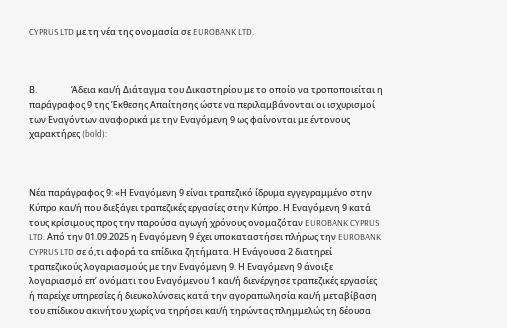CYPRUS LTD με τη νέα της ονομασία σε EUROBANK LTD.



Β.                 Άδεια και/ή Διάταγμα του Δικαστηρίου με το οποίο να τροποποιείται η παράγραφος 9 της Έκθεσης Απαίτησης ώστε να περιλαμβάνονται οι ισχυρισμοί των Εναγόντων αναφορικά με την Εναγόμενη 9 ως φαίνονται με έντονους χαρακτήρες (bold):



Νέα παράγραφος 9: «Η Εναγόμενη 9 είναι τραπεζικό ίδρυμα εγγεγραμμένο στην Κύπρο και/ή που διεξάγει τραπεζικές εργασίες στην Κύπρο. Η Εναγόμενη 9 κατά τους κρίσιμους προς την παρούσα αγωγή χρόνους ονομαζόταν EUROBANK CYPRUS LTD. Από την 01.09.2025 η Εναγόμενη 9 έχει υποκαταστήσει πλήρως την EUROBANK CYPRUS LTD σε ό,τι αφορά τα επίδικα ζητήματα. Η Ενάγουσα 2 διατηρεί τραπεζικούς λογαριασμούς με την Εναγόμενη 9. Η Εναγόμενη 9 άνοιξε λογαριασμό επ’ ονόματι του Εναγόμενου 1 και/ή διενέργησε τραπεζικές εργασίες ή παρείχε υπηρεσίες ή διευκολύνσεις κατά την αγοραπωλησία και/ή μεταβίβαση του επίδικου ακινήτου χωρίς να τηρήσει και/ή τηρώντας πλημμελώς τη δέουσα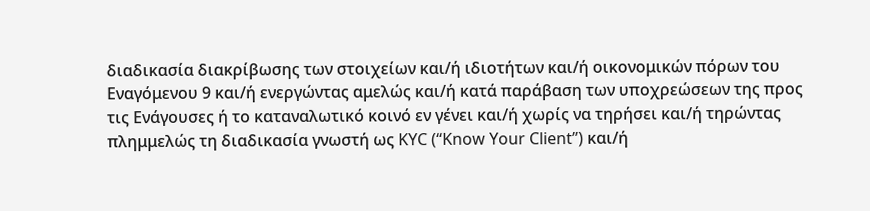διαδικασία διακρίβωσης των στοιχείων και/ή ιδιοτήτων και/ή οικονομικών πόρων του Εναγόμενου 9 και/ή ενεργώντας αμελώς και/ή κατά παράβαση των υποχρεώσεων της προς τις Ενάγουσες ή το καταναλωτικό κοινό εν γένει και/ή χωρίς να τηρήσει και/ή τηρώντας πλημμελώς τη διαδικασία γνωστή ως KYC (“Know Your Client”) και/ή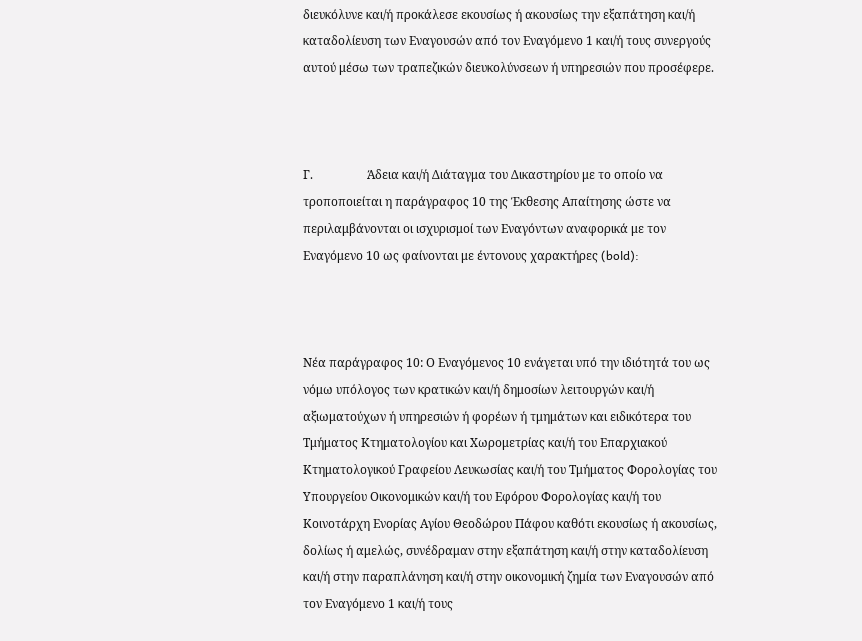διευκόλυνε και/ή προκάλεσε εκουσίως ή ακουσίως την εξαπάτηση και/ή καταδολίευση των Εναγουσών από τον Εναγόμενο 1 και/ή τους συνεργούς αυτού μέσω των τραπεζικών διευκολύνσεων ή υπηρεσιών που προσέφερε.



Γ.                  Άδεια και/ή Διάταγμα του Δικαστηρίου με το οποίο να τροποποιείται η παράγραφος 10 της Έκθεσης Απαίτησης ώστε να περιλαμβάνονται οι ισχυρισμοί των Εναγόντων αναφορικά με τον Εναγόμενο 10 ως φαίνονται με έντονους χαρακτήρες (bold):



Νέα παράγραφος 10: Ο Εναγόμενος 10 ενάγεται υπό την ιδιότητά του ως νόμω υπόλογος των κρατικών και/ή δημοσίων λειτουργών και/ή αξιωματούχων ή υπηρεσιών ή φορέων ή τμημάτων και ειδικότερα του Τμήματος Κτηματολογίου και Χωρομετρίας και/ή του Επαρχιακού Κτηματολογικού Γραφείου Λευκωσίας και/ή του Τμήματος Φορολογίας του Υπουργείου Οικονομικών και/ή του Εφόρου Φορολογίας και/ή του Κοινοτάρχη Ενορίας Αγίου Θεοδώρου Πάφου καθότι εκουσίως ή ακουσίως, δολίως ή αμελώς, συνέδραμαν στην εξαπάτηση και/ή στην καταδολίευση και/ή στην παραπλάνηση και/ή στην οικονομική ζημία των Εναγουσών από τον Εναγόμενο 1 και/ή τους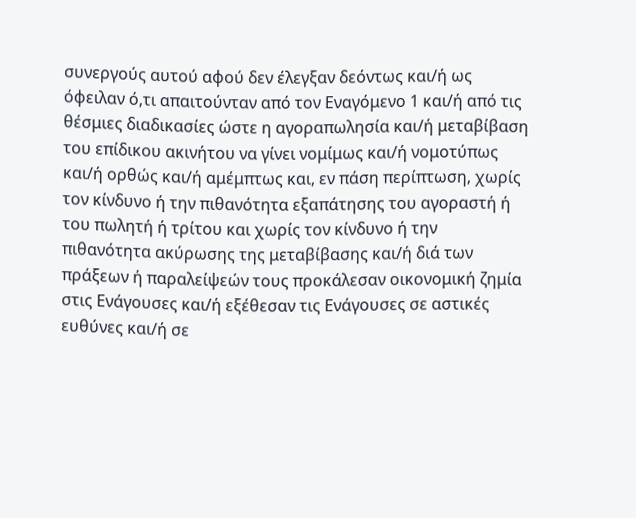συνεργούς αυτού αφού δεν έλεγξαν δεόντως και/ή ως όφειλαν ό,τι απαιτούνταν από τον Εναγόμενο 1 και/ή από τις θέσμιες διαδικασίες ώστε η αγοραπωλησία και/ή μεταβίβαση του επίδικου ακινήτου να γίνει νομίμως και/ή νομοτύπως και/ή ορθώς και/ή αμέμπτως και, εν πάση περίπτωση, χωρίς τον κίνδυνο ή την πιθανότητα εξαπάτησης του αγοραστή ή του πωλητή ή τρίτου και χωρίς τον κίνδυνο ή την πιθανότητα ακύρωσης της μεταβίβασης και/ή διά των πράξεων ή παραλείψεών τους προκάλεσαν οικονομική ζημία στις Ενάγουσες και/ή εξέθεσαν τις Ενάγουσες σε αστικές ευθύνες και/ή σε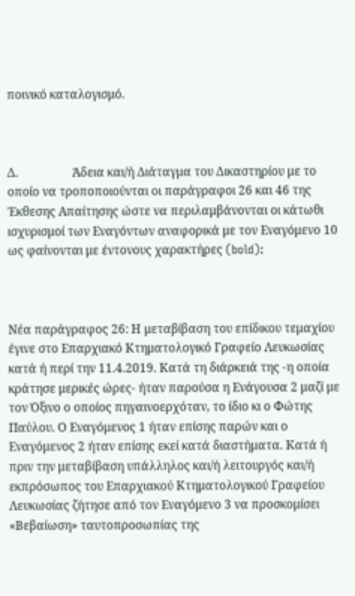ποινικό καταλογισμό.



Δ.                  Άδεια και/ή Διάταγμα του Δικαστηρίου με το οποίο να τροποποιούνται οι παράγραφοι 26 και 46 της Έκθεσης Απαίτησης ώστε να περιλαμβάνονται οι κάτωθι ισχυρισμοί των Εναγόντων αναφορικά με τον Εναγόμενο 10 ως φαίνονται με έντονους χαρακτήρες (bold):



Νέα παράγραφος 26: Η μεταβίβαση του επίδικου τεμαχίου έγινε στο Επαρχιακό Κτηματολογικό Γραφείο Λευκωσίας κατά ή περί την 11.4.2019. Κατά τη διάρκειά της -η οποία κράτησε μερικές ώρες- ήταν παρούσα η Ενάγουσα 2 μαζί με τον Όξινο ο οποίος πηγαινοερχόταν, το ίδιο κι ο Φώτης Παύλου. Ο Εναγόμενος 1 ήταν επίσης παρών και ο Εναγόμενος 2 ήταν επίσης εκεί κατά διαστήματα. Κατά ή πριν την μεταβίβαση υπάλληλος και/ή λειτουργός και/ή εκπρόσωπος του Επαρχιακού Κτηματολογικού Γραφείου Λευκωσίας ζήτησε από τον Εναγόμενο 3 να προσκομίσει «Βεβαίωση» ταυτοπροσωπίας της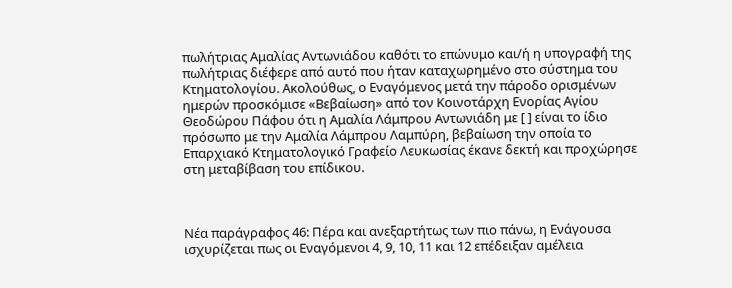πωλήτριας Αμαλίας Αντωνιάδου καθότι το επώνυμο και/ή η υπογραφή της πωλήτριας διέφερε από αυτό που ήταν καταχωρημένο στο σύστημα του Κτηματολογίου. Ακολούθως, ο Εναγόμενος μετά την πάροδο ορισμένων ημερών προσκόμισε «Βεβαίωση» από τον Κοινοτάρχη Ενορίας Αγίου Θεοδώρου Πάφου ότι η Αμαλία Λάμπρου Αντωνιάδη με [ ] είναι το ίδιο πρόσωπο με την Αμαλία Λάμπρου Λαμπύρη, βεβαίωση την οποία το Επαρχιακό Κτηματολογικό Γραφείο Λευκωσίας έκανε δεκτή και προχώρησε στη μεταβίβαση του επίδικου.



Νέα παράγραφος 46: Πέρα και ανεξαρτήτως των πιο πάνω, η Ενάγουσα ισχυρίζεται πως οι Εναγόμενοι 4, 9, 10, 11 και 12 επέδειξαν αμέλεια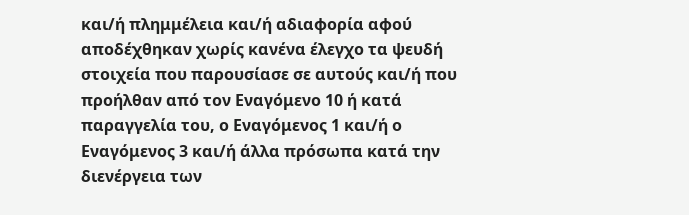και/ή πλημμέλεια και/ή αδιαφορία αφού αποδέχθηκαν χωρίς κανένα έλεγχο τα ψευδή στοιχεία που παρουσίασε σε αυτούς και/ή που προήλθαν από τον Εναγόμενο 10 ή κατά παραγγελία του, ο Εναγόμενος 1 και/ή ο Εναγόμενος 3 και/ή άλλα πρόσωπα κατά την διενέργεια των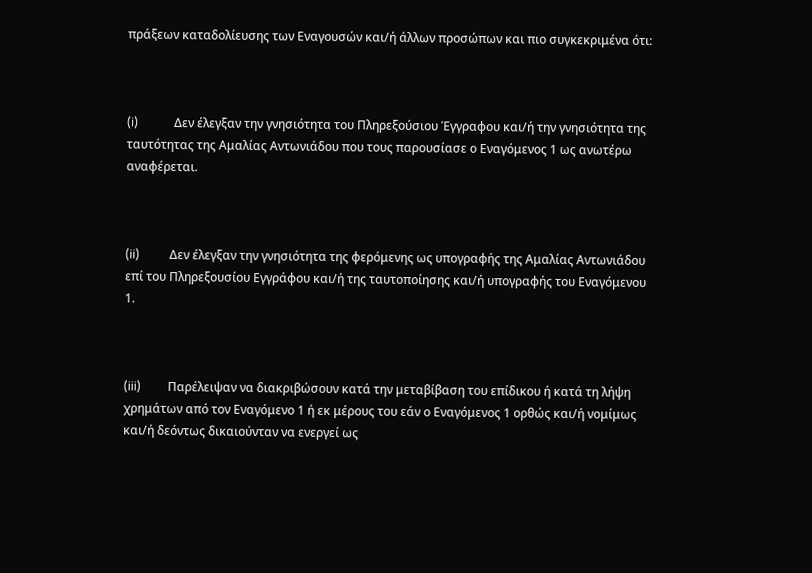πράξεων καταδολίευσης των Εναγουσών και/ή άλλων προσώπων και πιο συγκεκριμένα ότι:



(i)            Δεν έλεγξαν την γνησιότητα του Πληρεξούσιου Έγγραφου και/ή την γνησιότητα της ταυτότητας της Αμαλίας Αντωνιάδου που τους παρουσίασε ο Εναγόμενος 1 ως ανωτέρω αναφέρεται.



(ii)          Δεν έλεγξαν την γνησιότητα της φερόμενης ως υπογραφής της Αμαλίας Αντωνιάδου επί του Πληρεξουσίου Εγγράφου και/ή της ταυτοποίησης και/ή υπογραφής του Εναγόμενου 1.



(iii)         Παρέλειψαν να διακριβώσουν κατά την μεταβίβαση του επίδικου ή κατά τη λήψη χρημάτων από τον Εναγόμενο 1 ή εκ μέρους του εάν ο Εναγόμενος 1 ορθώς και/ή νομίμως και/ή δεόντως δικαιούνταν να ενεργεί ως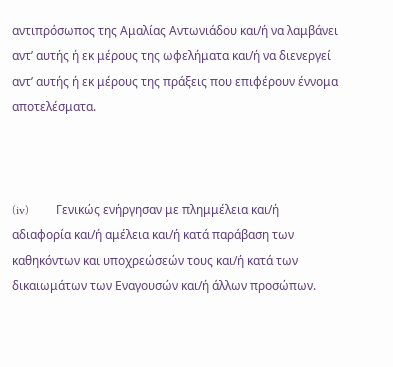αντιπρόσωπος της Αμαλίας Αντωνιάδου και/ή να λαμβάνει αντ’ αυτής ή εκ μέρους της ωφελήματα και/ή να διενεργεί αντ’ αυτής ή εκ μέρους της πράξεις που επιφέρουν έννομα αποτελέσματα.



(iv)         Γενικώς ενήργησαν με πλημμέλεια και/ή αδιαφορία και/ή αμέλεια και/ή κατά παράβαση των καθηκόντων και υποχρεώσεών τους και/ή κατά των δικαιωμάτων των Εναγουσών και/ή άλλων προσώπων.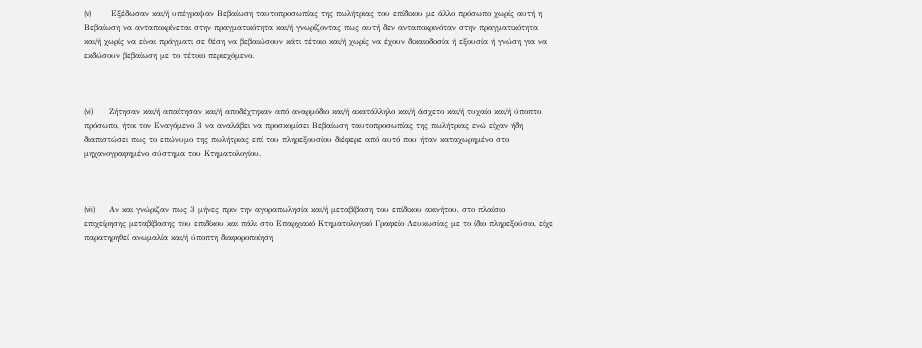(v)          Εξέδωσαν και/ή υπέγραψαν Βεβαίωση ταυτοπροσωπίας της πωλήτριας του επίδικου με άλλο πρόσωπο χωρίς αυτή η Βεβαίωση να ανταποκρίνεται στην πραγματικότητα και/ή γνωρίζοντας πως αυτή δεν ανταποκρινόταν στην πραγματικότητα και/ή χωρίς να είναι πράγματι σε θέση να βεβαιώσουν κάτι τέτοιο και/ή χωρίς να έχουν δικαιοδοσία ή εξουσία ή γνώση για να εκδώσουν βεβαίωση με το τέτοιο περιεχόμενο.



(vi)        Ζήτησαν και/ή απαίτησαν και/ή αποδέχτηκαν από αναρμόδιο και/ή ακατάλληλο και/ή άσχετο και/ή τυχαίο και/ή ύποπτο πρόσωπο, ήτοι τον Εναγόμενο 3 να αναλάβει να προσκομίσει Βεβαίωση ταυτοπροσωπίας της πωλήτριας ενώ είχαν ήδη διαπιστώσει πως το επώνυμο της πωλήτριας επί του πληρεξουσίου διέφερε από αυτό που ήταν καταχωρημένο στο μηχανογραφημένο σύστημα του Κτηματολογίου.



(vii)       Αν και γνώριζαν πως 3 μήνες πριν την αγοραπωλησία και/ή μεταβίβαση του επίδικου ακινήτου, στο πλαίσιο επιχείρησης μεταβίβασης του επιδίκου και πάλι στο Επαρχιακό Κτηματολογικό Γραφείο Λευκωσίας με το ίδιο πληρεξούσιο, είχε παρατηρηθεί ανωμαλία και/ή ύποπτη διαφοροποίηση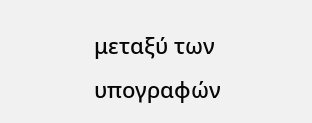μεταξύ των υπογραφών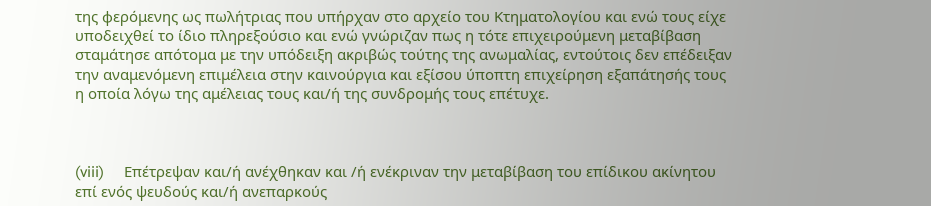της φερόμενης ως πωλήτριας που υπήρχαν στο αρχείο του Κτηματολογίου και ενώ τους είχε υποδειχθεί το ίδιο πληρεξούσιο και ενώ γνώριζαν πως η τότε επιχειρούμενη μεταβίβαση σταμάτησε απότομα με την υπόδειξη ακριβώς τούτης της ανωμαλίας, εντούτοις δεν επέδειξαν την αναμενόμενη επιμέλεια στην καινούργια και εξίσου ύποπτη επιχείρηση εξαπάτησής τους η οποία λόγω της αμέλειας τους και/ή της συνδρομής τους επέτυχε.



(viii)     Επέτρεψαν και/ή ανέχθηκαν και /ή ενέκριναν την μεταβίβαση του επίδικου ακίνητου επί ενός ψευδούς και/ή ανεπαρκούς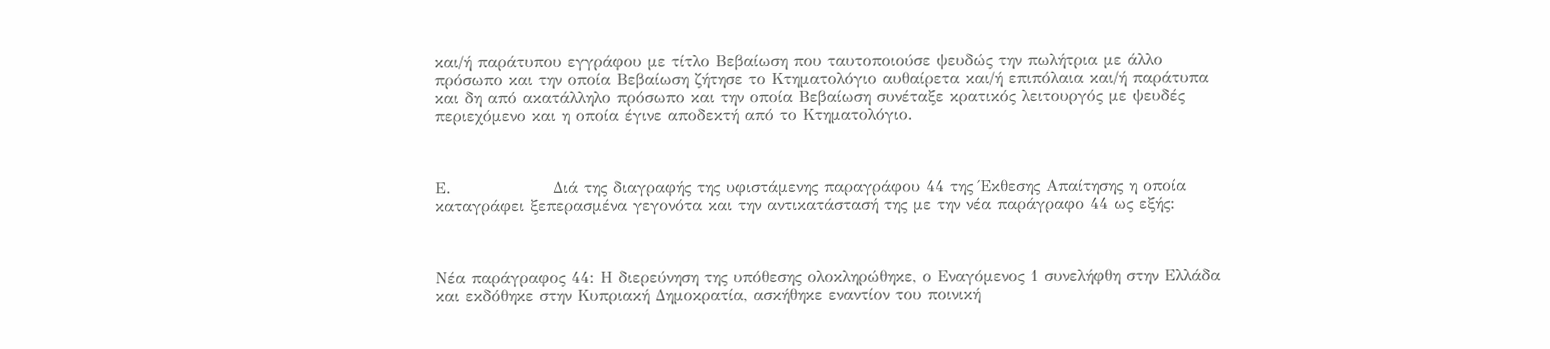και/ή παράτυπου εγγράφου με τίτλο Βεβαίωση που ταυτοποιούσε ψευδώς την πωλήτρια με άλλο πρόσωπο και την οποία Βεβαίωση ζήτησε το Κτηματολόγιο αυθαίρετα και/ή επιπόλαια και/ή παράτυπα και δη από ακατάλληλο πρόσωπο και την οποία Βεβαίωση συνέταξε κρατικός λειτουργός με ψευδές περιεχόμενο και η οποία έγινε αποδεκτή από το Κτηματολόγιο.



Ε.                 Διά της διαγραφής της υφιστάμενης παραγράφου 44 της Έκθεσης Απαίτησης η οποία καταγράφει ξεπερασμένα γεγονότα και την αντικατάστασή της με την νέα παράγραφο 44 ως εξής:



Νέα παράγραφος 44: Η διερεύνηση της υπόθεσης ολοκληρώθηκε, ο Εναγόμενος 1 συνελήφθη στην Ελλάδα και εκδόθηκε στην Κυπριακή Δημοκρατία, ασκήθηκε εναντίον του ποινική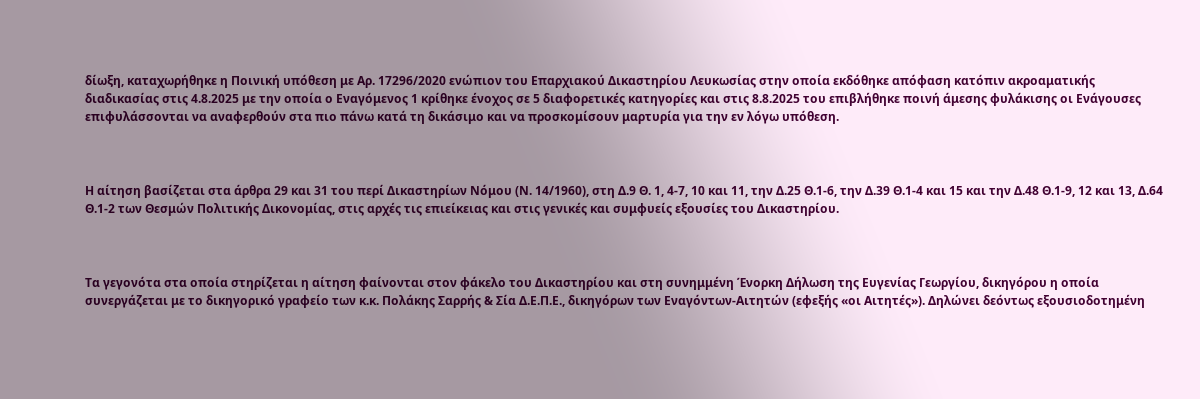δίωξη, καταχωρήθηκε η Ποινική υπόθεση με Αρ. 17296/2020 ενώπιον του Επαρχιακού Δικαστηρίου Λευκωσίας στην οποία εκδόθηκε απόφαση κατόπιν ακροαματικής διαδικασίας στις 4.8.2025 με την οποία ο Εναγόμενος 1 κρίθηκε ένοχος σε 5 διαφορετικές κατηγορίες και στις 8.8.2025 του επιβλήθηκε ποινή άμεσης φυλάκισης οι Ενάγουσες επιφυλάσσονται να αναφερθούν στα πιο πάνω κατά τη δικάσιμο και να προσκομίσουν μαρτυρία για την εν λόγω υπόθεση.



Η αίτηση βασίζεται στα άρθρα 29 και 31 του περί Δικαστηρίων Νόμου (Ν. 14/1960), στη Δ.9 Θ. 1, 4-7, 10 και 11, την Δ.25 Θ.1-6, την Δ.39 Θ.1-4 και 15 και την Δ.48 Θ.1-9, 12 και 13, Δ.64 Θ.1-2 των Θεσμών Πολιτικής Δικονομίας, στις αρχές τις επιείκειας και στις γενικές και συμφυείς εξουσίες του Δικαστηρίου.



Τα γεγονότα στα οποία στηρίζεται η αίτηση φαίνονται στον φάκελο του Δικαστηρίου και στη συνημμένη Ένορκη Δήλωση της Ευγενίας Γεωργίου, δικηγόρου η οποία  συνεργάζεται με το δικηγορικό γραφείο των κ.κ. Πολάκης Σαρρής & Σία Δ.Ε.Π.Ε., δικηγόρων των Εναγόντων-Αιτητών (εφεξής «οι Αιτητές»). Δηλώνει δεόντως εξουσιοδοτημένη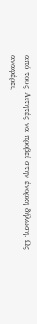από τους Αιτητές να προβεί στην ένορκη δήλωση. Ως αναφέρει,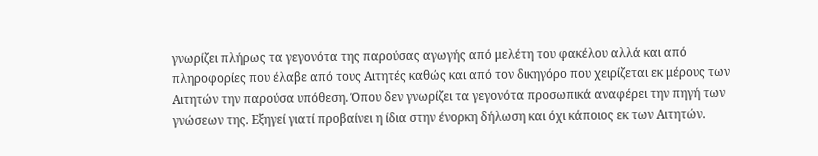γνωρίζει πλήρως τα γεγονότα της παρούσας αγωγής από μελέτη του φακέλου αλλά και από πληροφορίες που έλαβε από τους Αιτητές καθώς και από τον δικηγόρο που χειρίζεται εκ μέρους των Αιτητών την παρούσα υπόθεση. Όπου δεν γνωρίζει τα γεγονότα προσωπικά αναφέρει την πηγή των γνώσεων της. Εξηγεί γιατί προβαίνει η ίδια στην ένορκη δήλωση και όχι κάποιος εκ των Αιτητών.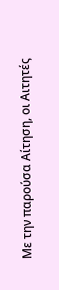Με την παρούσα Αίτηση, οι Αιτητές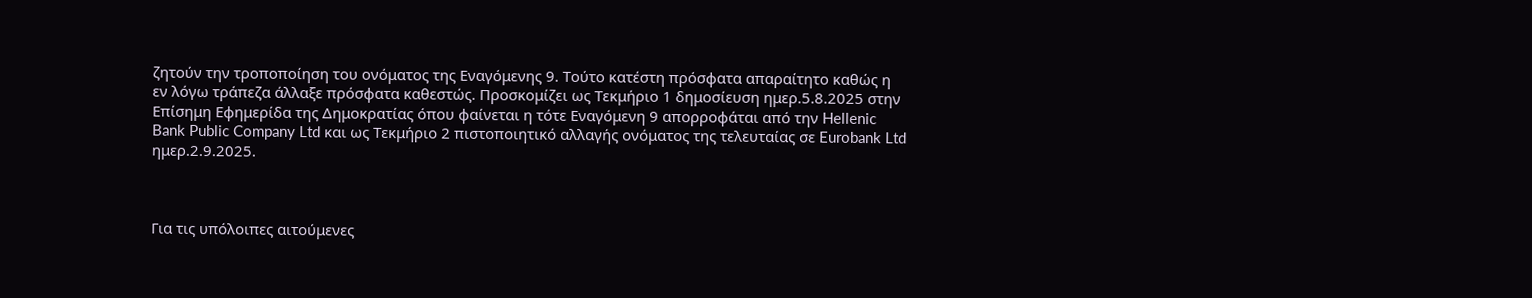ζητούν την τροποποίηση του ονόματος της Εναγόμενης 9. Τούτο κατέστη πρόσφατα απαραίτητο καθώς η εν λόγω τράπεζα άλλαξε πρόσφατα καθεστώς. Προσκομίζει ως Τεκμήριο 1 δημοσίευση ημερ.5.8.2025 στην Επίσημη Εφημερίδα της Δημοκρατίας όπου φαίνεται η τότε Εναγόμενη 9 απορροφάται από την Hellenic Bank Public Company Ltd και ως Τεκμήριο 2 πιστοποιητικό αλλαγής ονόματος της τελευταίας σε Eurobank Ltd ημερ.2.9.2025.



Για τις υπόλοιπες αιτούμενες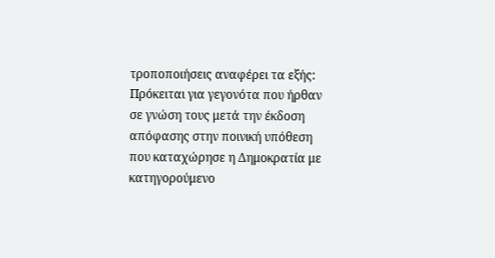τροποποιήσεις αναφέρει τα εξής: Πρόκειται για γεγονότα που ήρθαν σε γνώση τους μετά την έκδοση απόφασης στην ποινική υπόθεση που καταχώρησε η Δημοκρατία με κατηγορούμενο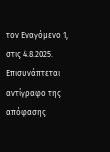τον Εναγόμενο 1, στις 4.8.2025. Επισυνάπτεται αντίγραφο της απόφασης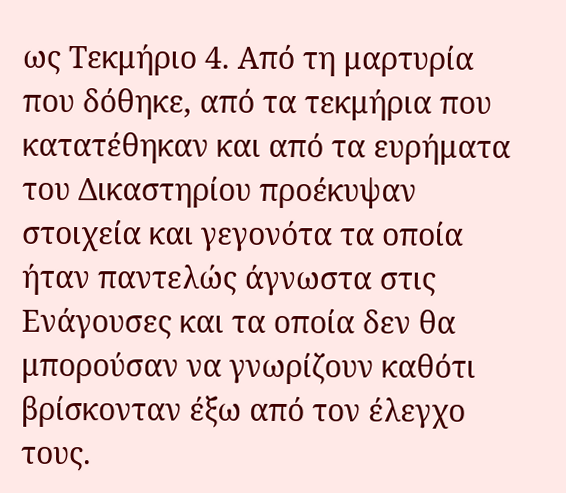ως Τεκμήριο 4. Από τη μαρτυρία που δόθηκε, από τα τεκμήρια που κατατέθηκαν και από τα ευρήματα του Δικαστηρίου προέκυψαν στοιχεία και γεγονότα τα οποία ήταν παντελώς άγνωστα στις Ενάγουσες και τα οποία δεν θα μπορούσαν να γνωρίζουν καθότι βρίσκονταν έξω από τον έλεγχο τους.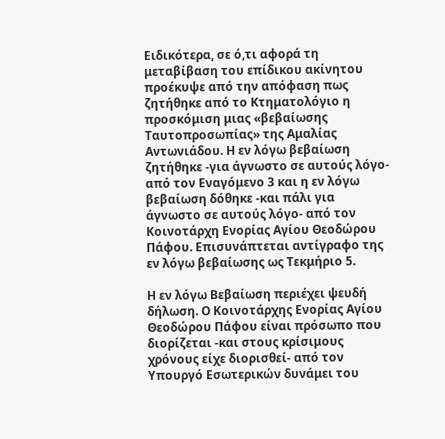Ειδικότερα, σε ό,τι αφορά τη μεταβίβαση του επίδικου ακίνητου προέκυψε από την απόφαση πως ζητήθηκε από το Κτηματολόγιο η προσκόμιση μιας «βεβαίωσης Ταυτοπροσωπίας» της Αμαλίας Αντωνιάδου. Η εν λόγω βεβαίωση ζητήθηκε -για άγνωστο σε αυτούς λόγο- από τον Εναγόμενο 3 και η εν λόγω βεβαίωση δόθηκε -και πάλι για άγνωστο σε αυτούς λόγο- από τον Κοινοτάρχη Ενορίας Αγίου Θεοδώρου Πάφου. Επισυνάπτεται αντίγραφο της εν λόγω βεβαίωσης ως Τεκμήριο 5.

Η εν λόγω Βεβαίωση περιέχει ψευδή δήλωση. Ο Κοινοτάρχης Ενορίας Αγίου Θεοδώρου Πάφου είναι πρόσωπο που διορίζεται -και στους κρίσιμους χρόνους είχε διορισθεί- από τον Υπουργό Εσωτερικών δυνάμει του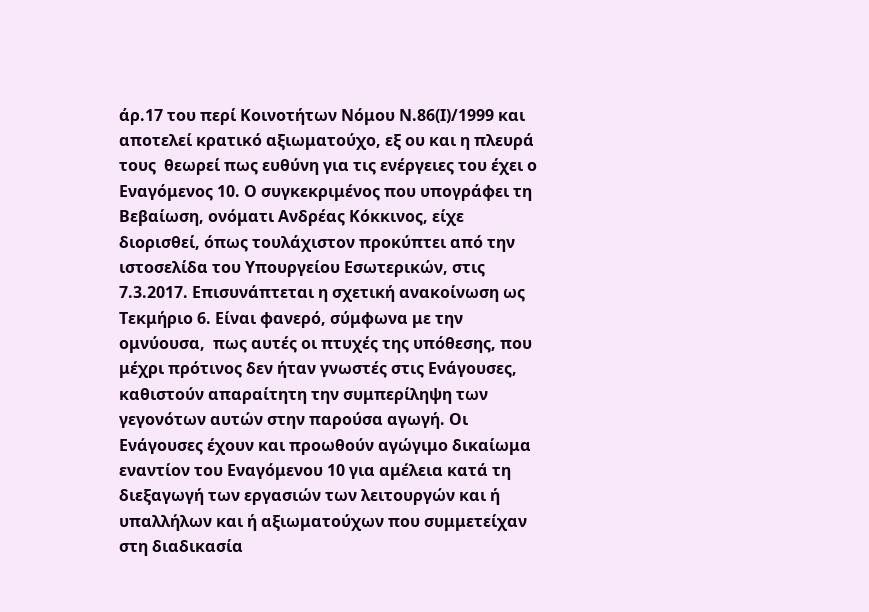άρ.17 του περί Κοινοτήτων Νόμου Ν.86(Ι)/1999 και αποτελεί κρατικό αξιωματούχο, εξ ου και η πλευρά τους  θεωρεί πως ευθύνη για τις ενέργειες του έχει ο Εναγόμενος 10. Ο συγκεκριμένος που υπογράφει τη Βεβαίωση, ονόματι Ανδρέας Κόκκινος, είχε διορισθεί, όπως τουλάχιστον προκύπτει από την ιστοσελίδα του Υπουργείου Εσωτερικών, στις 7.3.2017. Επισυνάπτεται η σχετική ανακοίνωση ως Τεκμήριο 6. Είναι φανερό, σύμφωνα με την ομνύουσα,  πως αυτές οι πτυχές της υπόθεσης, που μέχρι πρότινος δεν ήταν γνωστές στις Ενάγουσες, καθιστούν απαραίτητη την συμπερίληψη των γεγονότων αυτών στην παρούσα αγωγή. Οι Ενάγουσες έχουν και προωθούν αγώγιμο δικαίωμα εναντίον του Εναγόμενου 10 για αμέλεια κατά τη διεξαγωγή των εργασιών των λειτουργών και ή υπαλλήλων και ή αξιωματούχων που συμμετείχαν στη διαδικασία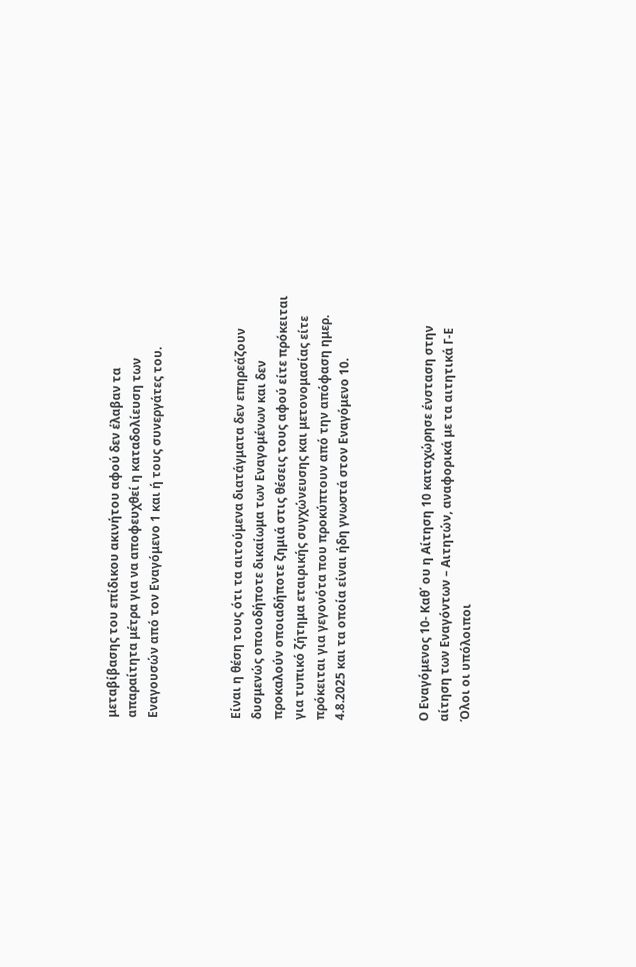μεταβίβασης του επίδικου ακινήτου αφού δεν έλαβαν τα απαραίτητα μέτρα για να αποφευχθεί η καταδολίευση των Εναγουσών από τον Εναγόμενο 1 και ή τους συνεργάτες του.



Είναι η θέση τους ότι τα αιτούμενα διατάγματα δεν επηρεάζουν δυσμενώς οποιοδήποτε δικαίωμα των Εναγομένων και δεν προκαλούν οποιαδήποτε ζημιά στις θέσεις τους αφού είτε πρόκειται για τυπικό ζήτημα εταιρικής συγχώνευσης και μετονομασίας είτε πρόκειται για γεγονότα που προκύπτουν από την απόφαση ημερ. 4.8.2025 και τα οποία είναι ήδη γνωστά στον Εναγόμενο 10.



Ο Εναγόμενος 10- Καθ΄ ου η Αίτηση 10 καταχώρησε ένσταση στην αίτηση των Εναγόντων – Αιτητών, αναφορικά με τα αιτητικά Γ-Ε Όλοι οι υπόλοιποι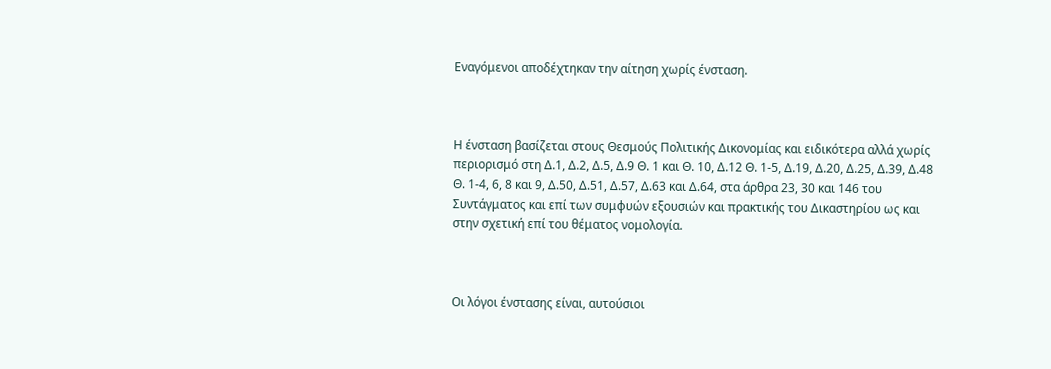Εναγόμενοι αποδέχτηκαν την αίτηση χωρίς ένσταση.



Η ένσταση βασίζεται στους Θεσμούς Πολιτικής Δικονομίας και ειδικότερα αλλά χωρίς περιορισμό στη Δ.1, Δ.2, Δ.5, Δ.9 Θ. 1 και Θ. 10, Δ.12 Θ. 1-5, Δ.19, Δ.20, Δ.25, Δ.39, Δ.48 Θ. 1-4, 6, 8 και 9, Δ.50, Δ.51, Δ.57, Δ.63 και Δ.64, στα άρθρα 23, 30 και 146 του Συντάγματος και επί των συμφυών εξουσιών και πρακτικής του Δικαστηρίου ως και στην σχετική επί του θέματος νομολογία.



Οι λόγοι ένστασης είναι, αυτούσιοι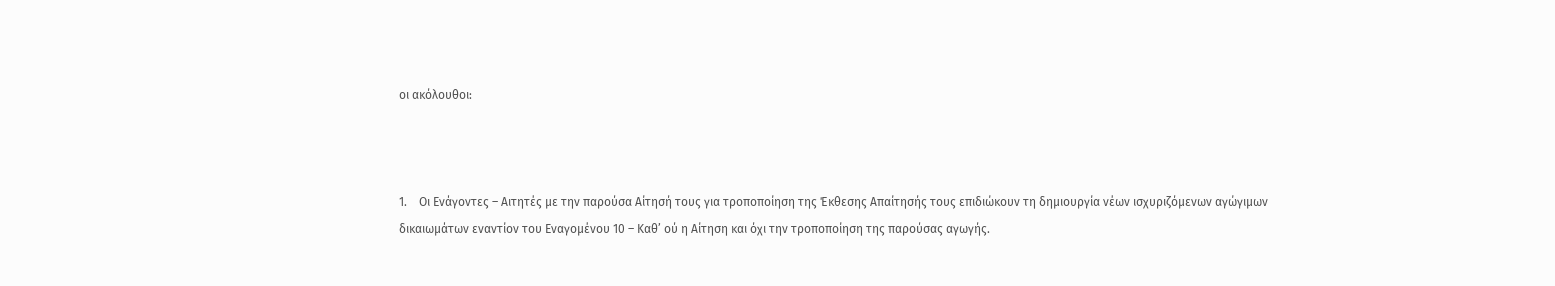οι ακόλουθοι:



1.    Οι Ενάγοντες – Αιτητές με την παρούσα Αίτησή τους για τροποποίηση της Έκθεσης Απαίτησής τους επιδιώκουν τη δημιουργία νέων ισχυριζόμενων αγώγιμων δικαιωμάτων εναντίον του Εναγομένου 10 – Καθ’ ού η Αίτηση και όχι την τροποποίηση της παρούσας αγωγής.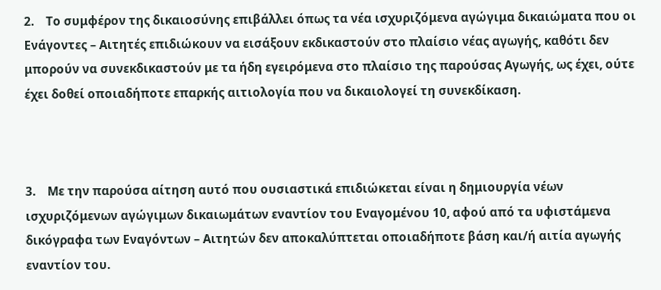2.    Το συμφέρον της δικαιοσύνης επιβάλλει όπως τα νέα ισχυριζόμενα αγώγιμα δικαιώματα που οι Ενάγοντες – Αιτητές επιδιώκουν να εισάξουν εκδικαστούν στο πλαίσιο νέας αγωγής, καθότι δεν μπορούν να συνεκδικαστούν με τα ήδη εγειρόμενα στο πλαίσιο της παρούσας Αγωγής, ως έχει, ούτε έχει δοθεί οποιαδήποτε επαρκής αιτιολογία που να δικαιολογεί τη συνεκδίκαση.



3.    Με την παρούσα αίτηση αυτό που ουσιαστικά επιδιώκεται είναι η δημιουργία νέων ισχυριζόμενων αγώγιμων δικαιωμάτων εναντίον του Εναγομένου 10, αφού από τα υφιστάμενα δικόγραφα των Εναγόντων – Αιτητών δεν αποκαλύπτεται οποιαδήποτε βάση και/ή αιτία αγωγής εναντίον του.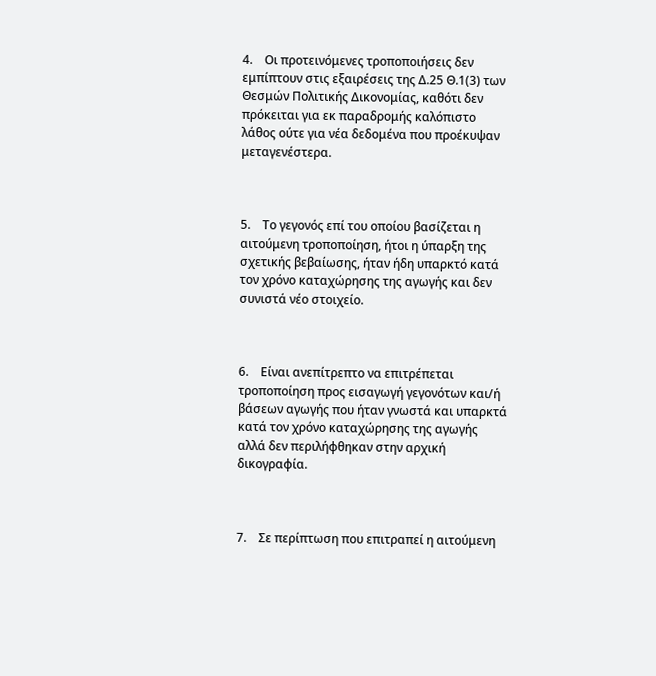4.    Οι προτεινόμενες τροποποιήσεις δεν εμπίπτουν στις εξαιρέσεις της Δ.25 Θ.1(3) των Θεσμών Πολιτικής Δικονομίας, καθότι δεν πρόκειται για εκ παραδρομής καλόπιστο λάθος ούτε για νέα δεδομένα που προέκυψαν μεταγενέστερα.



5.    Το γεγονός επί του οποίου βασίζεται η αιτούμενη τροποποίηση, ήτοι η ύπαρξη της σχετικής βεβαίωσης, ήταν ήδη υπαρκτό κατά τον χρόνο καταχώρησης της αγωγής και δεν συνιστά νέο στοιχείο.



6.    Είναι ανεπίτρεπτο να επιτρέπεται τροποποίηση προς εισαγωγή γεγονότων και/ή βάσεων αγωγής που ήταν γνωστά και υπαρκτά κατά τον χρόνο καταχώρησης της αγωγής αλλά δεν περιλήφθηκαν στην αρχική δικογραφία.



7.    Σε περίπτωση που επιτραπεί η αιτούμενη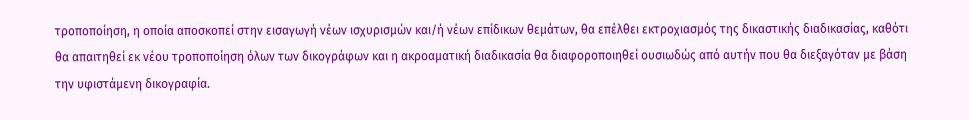τροποποίηση, η οποία αποσκοπεί στην εισαγωγή νέων ισχυρισμών και/ή νέων επίδικων θεμάτων, θα επέλθει εκτροχιασμός της δικαστικής διαδικασίας, καθότι θα απαιτηθεί εκ νέου τροποποίηση όλων των δικογράφων και η ακροαματική διαδικασία θα διαφοροποιηθεί ουσιωδώς από αυτήν που θα διεξαγόταν με βάση την υφιστάμενη δικογραφία.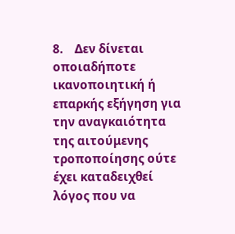8.    Δεν δίνεται οποιαδήποτε ικανοποιητική ή επαρκής εξήγηση για την αναγκαιότητα της αιτούμενης τροποποίησης ούτε έχει καταδειχθεί λόγος που να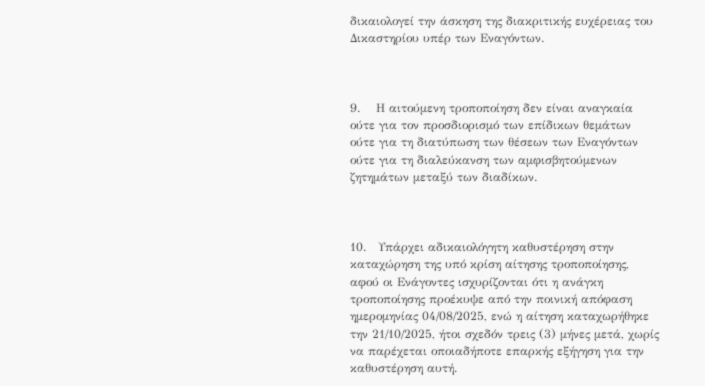δικαιολογεί την άσκηση της διακριτικής ευχέρειας του Δικαστηρίου υπέρ των Εναγόντων.



9.    Η αιτούμενη τροποποίηση δεν είναι αναγκαία ούτε για τον προσδιορισμό των επίδικων θεμάτων ούτε για τη διατύπωση των θέσεων των Εναγόντων ούτε για τη διαλεύκανση των αμφισβητούμενων ζητημάτων μεταξύ των διαδίκων.



10.   Υπάρχει αδικαιολόγητη καθυστέρηση στην καταχώρηση της υπό κρίση αίτησης τροποποίησης, αφού οι Ενάγοντες ισχυρίζονται ότι η ανάγκη τροποποίησης προέκυψε από την ποινική απόφαση ημερομηνίας 04/08/2025, ενώ η αίτηση καταχωρήθηκε την 21/10/2025, ήτοι σχεδόν τρεις (3) μήνες μετά, χωρίς να παρέχεται οποιαδήποτε επαρκής εξήγηση για την καθυστέρηση αυτή.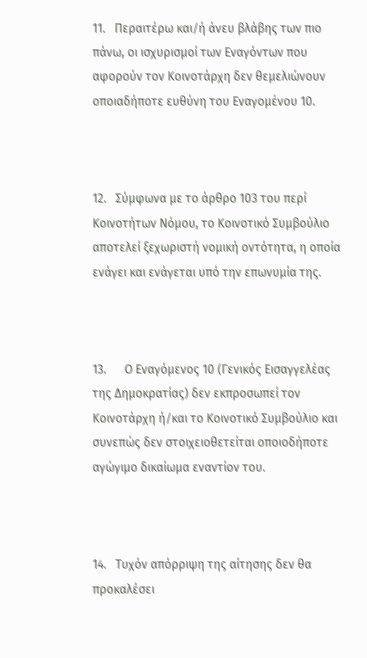11.   Περαιτέρω και/ή άνευ βλάβης των πιο πάνω, οι ισχυρισμοί των Εναγόντων που αφορούν τον Κοινοτάρχη δεν θεμελιώνουν οποιαδήποτε ευθύνη του Εναγομένου 10.



12.   Σύμφωνα με το άρθρο 103 του περί Κοινοτήτων Νόμου, το Κοινοτικό Συμβούλιο αποτελεί ξεχωριστή νομική οντότητα, η οποία ενάγει και ενάγεται υπό την επωνυμία της.



13.      Ο Εναγόμενος 10 (Γενικός Εισαγγελέας της Δημοκρατίας) δεν εκπροσωπεί τον Κοινοτάρχη ή/και το Κοινοτικό Συμβούλιο και συνεπώς δεν στοιχειοθετείται οποιοδήποτε αγώγιμο δικαίωμα εναντίον του.



14.   Τυχόν απόρριψη της αίτησης δεν θα προκαλέσει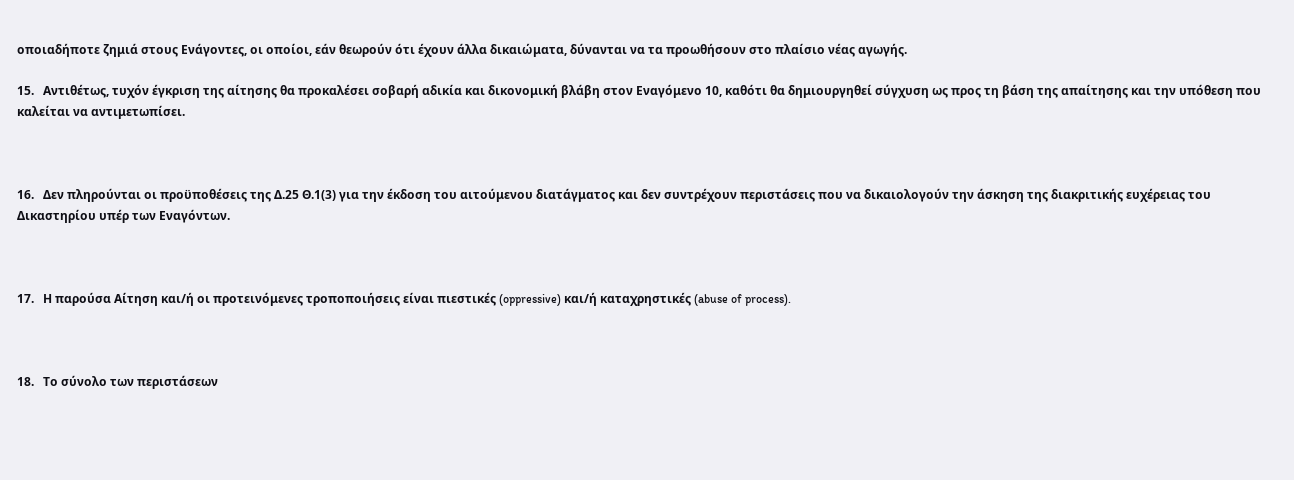οποιαδήποτε ζημιά στους Ενάγοντες, οι οποίοι, εάν θεωρούν ότι έχουν άλλα δικαιώματα, δύνανται να τα προωθήσουν στο πλαίσιο νέας αγωγής.

15.   Αντιθέτως, τυχόν έγκριση της αίτησης θα προκαλέσει σοβαρή αδικία και δικονομική βλάβη στον Εναγόμενο 10, καθότι θα δημιουργηθεί σύγχυση ως προς τη βάση της απαίτησης και την υπόθεση που καλείται να αντιμετωπίσει.



16.   Δεν πληρούνται οι προϋποθέσεις της Δ.25 Θ.1(3) για την έκδοση του αιτούμενου διατάγματος και δεν συντρέχουν περιστάσεις που να δικαιολογούν την άσκηση της διακριτικής ευχέρειας του Δικαστηρίου υπέρ των Εναγόντων.



17.   Η παρούσα Αίτηση και/ή οι προτεινόμενες τροποποιήσεις είναι πιεστικές (oppressive) και/ή καταχρηστικές (abuse of process).



18.   Το σύνολο των περιστάσεων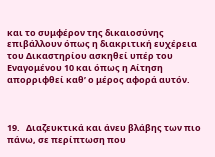και το συμφέρον της δικαιοσύνης επιβάλλουν όπως η διακριτική ευχέρεια του Δικαστηρίου ασκηθεί υπέρ του Εναγομένου 10 και όπως η Αίτηση απορριφθεί καθ’ ο μέρος αφορά αυτόν.



19.   Διαζευκτικά και άνευ βλάβης των πιο πάνω, σε περίπτωση που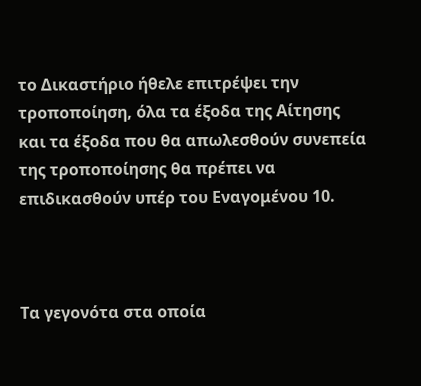το Δικαστήριο ήθελε επιτρέψει την τροποποίηση, όλα τα έξοδα της Αίτησης και τα έξοδα που θα απωλεσθούν συνεπεία της τροποποίησης θα πρέπει να επιδικασθούν υπέρ του Εναγομένου 10.



Τα γεγονότα στα οποία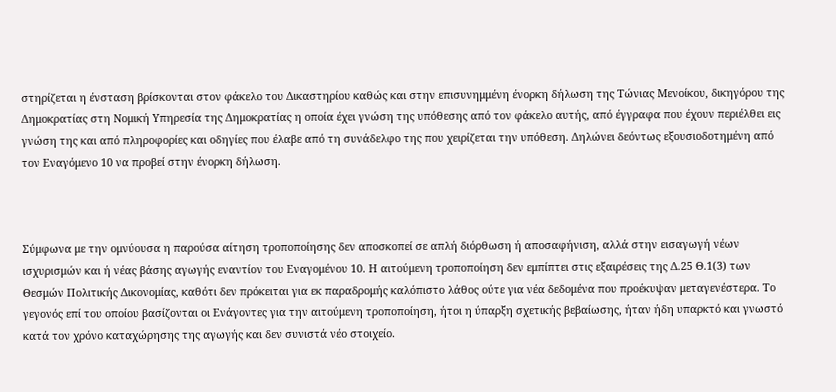στηρίζεται η ένσταση βρίσκονται στον φάκελο του Δικαστηρίου καθώς και στην επισυνημμένη ένορκη δήλωση της Τώνιας Μενοίκου, δικηγόρου της Δημοκρατίας στη Νομική Υπηρεσία της Δημοκρατίας η οποία έχει γνώση της υπόθεσης από τον φάκελο αυτής, από έγγραφα που έχουν περιέλθει εις γνώση της και από πληροφορίες και οδηγίες που έλαβε από τη συνάδελφο της που χειρίζεται την υπόθεση. Δηλώνει δεόντως εξουσιοδοτημένη από τον Εναγόμενο 10 να προβεί στην ένορκη δήλωση.



Σύμφωνα με την ομνύουσα η παρούσα αίτηση τροποποίησης δεν αποσκοπεί σε απλή διόρθωση ή αποσαφήνιση, αλλά στην εισαγωγή νέων ισχυρισμών και ή νέας βάσης αγωγής εναντίον του Εναγομένου 10. Η αιτούμενη τροποποίηση δεν εμπίπτει στις εξαιρέσεις της Δ.25 Θ.1(3) των Θεσμών Πολιτικής Δικονομίας, καθότι δεν πρόκειται για εκ παραδρομής καλόπιστο λάθος ούτε για νέα δεδομένα που προέκυψαν μεταγενέστερα. Το γεγονός επί του οποίου βασίζονται οι Ενάγοντες για την αιτούμενη τροποποίηση, ήτοι η ύπαρξη σχετικής βεβαίωσης, ήταν ήδη υπαρκτό και γνωστό κατά τον χρόνο καταχώρησης της αγωγής και δεν συνιστά νέο στοιχείο.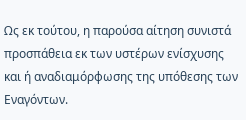Ως εκ τούτου, η παρούσα αίτηση συνιστά προσπάθεια εκ των υστέρων ενίσχυσης και ή αναδιαμόρφωσης της υπόθεσης των Εναγόντων.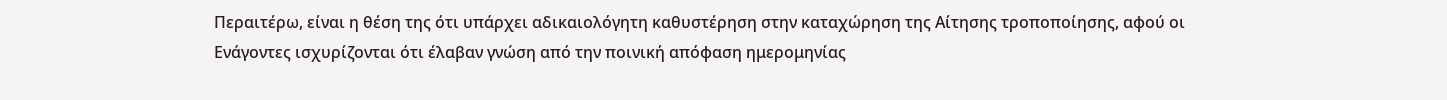Περαιτέρω, είναι η θέση της ότι υπάρχει αδικαιολόγητη καθυστέρηση στην καταχώρηση της Αίτησης τροποποίησης, αφού οι Ενάγοντες ισχυρίζονται ότι έλαβαν γνώση από την ποινική απόφαση ημερομηνίας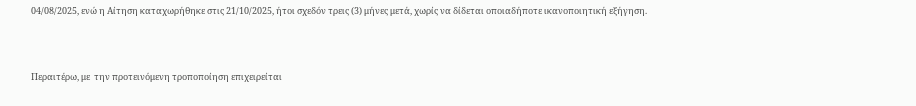04/08/2025, ενώ η Αίτηση καταχωρήθηκε στις 21/10/2025, ήτοι σχεδόν τρεις (3) μήνες μετά, χωρίς να δίδεται οποιαδήποτε ικανοποιητική εξήγηση.



Περαιτέρω, με  την προτεινόμενη τροποποίηση επιχειρείται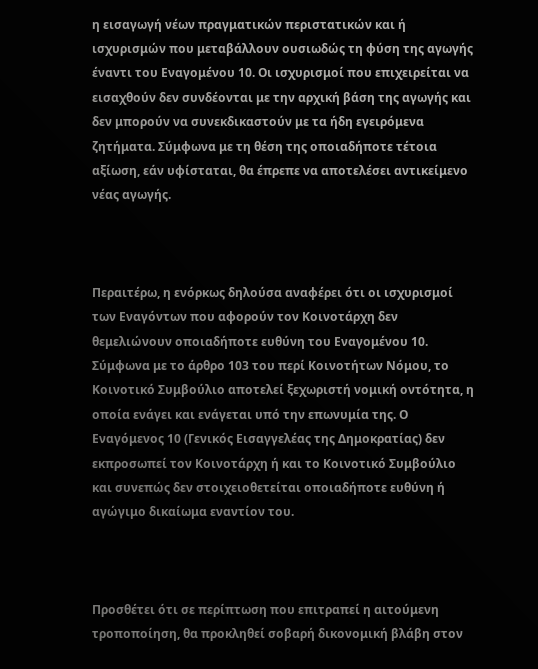η εισαγωγή νέων πραγματικών περιστατικών και ή ισχυρισμών που μεταβάλλουν ουσιωδώς τη φύση της αγωγής έναντι του Εναγομένου 10. Οι ισχυρισμοί που επιχειρείται να εισαχθούν δεν συνδέονται με την αρχική βάση της αγωγής και δεν μπορούν να συνεκδικαστούν με τα ήδη εγειρόμενα ζητήματα. Σύμφωνα με τη θέση της οποιαδήποτε τέτοια αξίωση, εάν υφίσταται, θα έπρεπε να αποτελέσει αντικείμενο νέας αγωγής.



Περαιτέρω, η ενόρκως δηλούσα αναφέρει ότι οι ισχυρισμοί των Εναγόντων που αφορούν τον Κοινοτάρχη δεν θεμελιώνουν οποιαδήποτε ευθύνη του Εναγομένου 10. Σύμφωνα με το άρθρο 103 του περί Κοινοτήτων Νόμου, το Κοινοτικό Συμβούλιο αποτελεί ξεχωριστή νομική οντότητα, η οποία ενάγει και ενάγεται υπό την επωνυμία της. Ο Εναγόμενος 10 (Γενικός Εισαγγελέας της Δημοκρατίας) δεν εκπροσωπεί τον Κοινοτάρχη ή και το Κοινοτικό Συμβούλιο και συνεπώς δεν στοιχειοθετείται οποιαδήποτε ευθύνη ή αγώγιμο δικαίωμα εναντίον του.



Προσθέτει ότι σε περίπτωση που επιτραπεί η αιτούμενη τροποποίηση, θα προκληθεί σοβαρή δικονομική βλάβη στον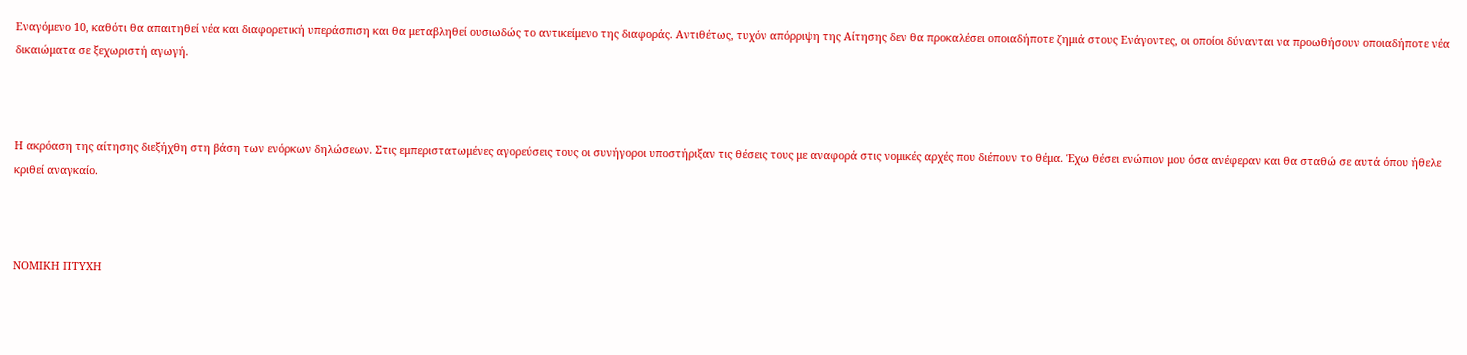Εναγόμενο 10, καθότι θα απαιτηθεί νέα και διαφορετική υπεράσπιση και θα μεταβληθεί ουσιωδώς το αντικείμενο της διαφοράς. Αντιθέτως, τυχόν απόρριψη της Αίτησης δεν θα προκαλέσει οποιαδήποτε ζημιά στους Ενάγοντες, οι οποίοι δύνανται να προωθήσουν οποιαδήποτε νέα δικαιώματα σε ξεχωριστή αγωγή.



Η ακρόαση της αίτησης διεξήχθη στη βάση των ενόρκων δηλώσεων. Στις εμπεριστατωμένες αγορεύσεις τους οι συνήγοροι υποστήριξαν τις θέσεις τους με αναφορά στις νομικές αρχές που διέπουν το θέμα. Έχω θέσει ενώπιον μου όσα ανέφεραν και θα σταθώ σε αυτά όπου ήθελε κριθεί αναγκαίο.



ΝΟΜΙΚΗ ΠΤΥΧΗ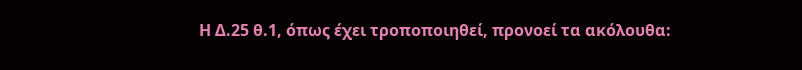Η Δ.25 θ.1, όπως έχει τροποποιηθεί, προνοεί τα ακόλουθα: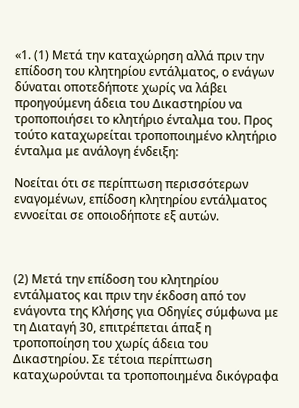«1. (1) Μετά την καταχώρηση αλλά πριν την επίδοση του κλητηρίου εντάλματος, ο ενάγων δύναται οποτεδήποτε χωρίς να λάβει προηγούμενη άδεια του Δικαστηρίου να τροποποιήσει το κλητήριο ένταλμα του. Προς τούτο καταχωρείται τροποποιημένο κλητήριο ένταλμα με ανάλογη ένδειξη:

Νοείται ότι σε περίπτωση περισσότερων εναγομένων, επίδοση κλητηρίου εντάλματος εννοείται σε οποιοδήποτε εξ αυτών.



(2) Μετά την επίδοση του κλητηρίου εντάλματος και πριν την έκδοση από τον ενάγοντα της Κλήσης για Οδηγίες σύμφωνα με τη Διαταγή 30, επιτρέπεται άπαξ η τροποποίηση του χωρίς άδεια του Δικαστηρίου. Σε τέτοια περίπτωση καταχωρούνται τα τροποποιημένα δικόγραφα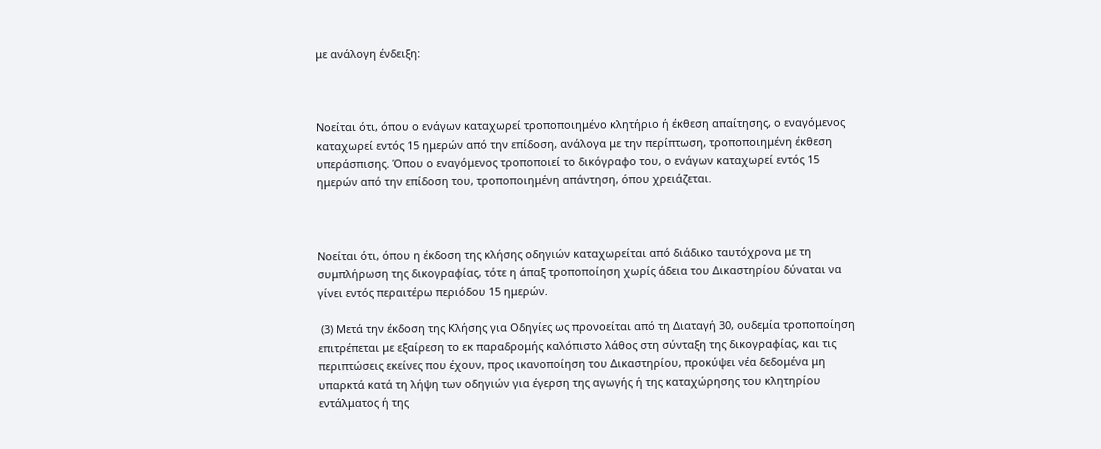με ανάλογη ένδειξη:



Νοείται ότι, όπου ο ενάγων καταχωρεί τροποποιημένο κλητήριο ή έκθεση απαίτησης, ο εναγόμενος καταχωρεί εντός 15 ημερών από την επίδοση, ανάλογα με την περίπτωση, τροποποιημένη έκθεση υπεράσπισης. Όπου ο εναγόμενος τροποποιεί το δικόγραφο του, ο ενάγων καταχωρεί εντός 15 ημερών από την επίδοση του, τροποποιημένη απάντηση, όπου χρειάζεται.



Νοείται ότι, όπου η έκδοση της κλήσης οδηγιών καταχωρείται από διάδικο ταυτόχρονα με τη συμπλήρωση της δικογραφίας, τότε η άπαξ τροποποίηση χωρίς άδεια του Δικαστηρίου δύναται να γίνει εντός περαιτέρω περιόδου 15 ημερών.

 (3) Μετά την έκδοση της Κλήσης για Οδηγίες ως προνοείται από τη Διαταγή 30, ουδεμία τροποποίηση επιτρέπεται με εξαίρεση το εκ παραδρομής καλόπιστο λάθος στη σύνταξη της δικογραφίας, και τις περιπτώσεις εκείνες που έχουν, προς ικανοποίηση του Δικαστηρίου, προκύψει νέα δεδομένα μη υπαρκτά κατά τη λήψη των οδηγιών για έγερση της αγωγής ή της καταχώρησης του κλητηρίου εντάλματος ή της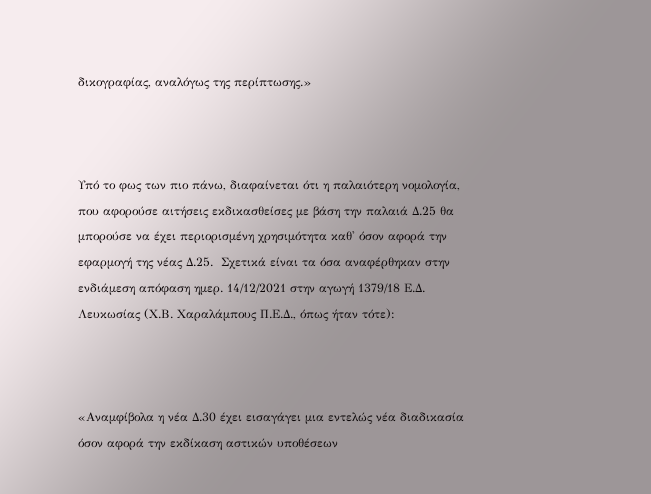δικογραφίας, αναλόγως της περίπτωσης.»



Υπό το φως των πιο πάνω, διαφαίνεται ότι η παλαιότερη νομολογία, που αφορούσε αιτήσεις εκδικασθείσες με βάση την παλαιά Δ.25 θα μπορούσε να έχει περιορισμένη χρησιμότητα καθ' όσον αφορά την εφαρμογή της νέας Δ.25.  Σχετικά είναι τα όσα αναφέρθηκαν στην ενδιάμεση απόφαση ημερ. 14/12/2021 στην αγωγή 1379/18 Ε.Δ. Λευκωσίας (Χ.Β. Χαραλάμπους Π.Ε.Δ., όπως ήταν τότε):



«Αναμφίβολα η νέα Δ.30 έχει εισαγάγει μια εντελώς νέα διαδικασία όσον αφορά την εκδίκαση αστικών υποθέσεων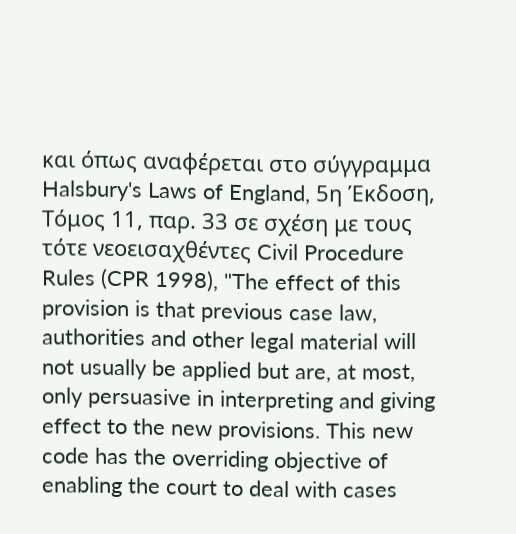και όπως αναφέρεται στο σύγγραμμα Halsbury's Laws of England, 5η Έκδοση, Τόμος 11, παρ. 33 σε σχέση με τους τότε νεοεισαχθέντες Civil Procedure Rules (CPR 1998), "The effect of this provision is that previous case law, authorities and other legal material will not usually be applied but are, at most, only persuasive in interpreting and giving effect to the new provisions. This new code has the overriding objective of enabling the court to deal with cases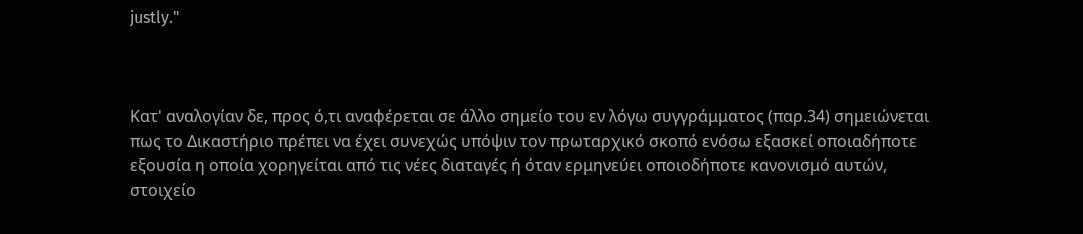justly."



Κατ' αναλογίαν δε, προς ό,τι αναφέρεται σε άλλο σημείο του εν λόγω συγγράμματος (παρ.34) σημειώνεται πως το Δικαστήριο πρέπει να έχει συνεχώς υπόψιν τον πρωταρχικό σκοπό ενόσω εξασκεί οποιαδήποτε εξουσία η οποία χορηγείται από τις νέες διαταγές ή όταν ερμηνεύει οποιοδήποτε κανονισμό αυτών, στοιχείο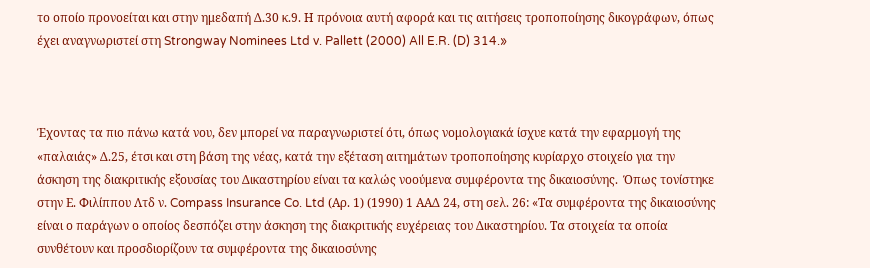το οποίο προνοείται και στην ημεδαπή Δ.30 κ.9. Η πρόνοια αυτή αφορά και τις αιτήσεις τροποποίησης δικογράφων, όπως έχει αναγνωριστεί στη Strongway Nominees Ltd v. Pallett (2000) All E.R. (D) 314.»



Έχοντας τα πιο πάνω κατά νου, δεν μπορεί να παραγνωριστεί ότι, όπως νομολογιακά ίσχυε κατά την εφαρμογή της «παλαιάς» Δ.25, έτσι και στη βάση της νέας, κατά την εξέταση αιτημάτων τροποποίησης κυρίαρχο στοιχείο για την άσκηση της διακριτικής εξουσίας του Δικαστηρίου είναι τα καλώς νοούμενα συμφέροντα της δικαιοσύνης.  Όπως τονίστηκε στην Ε. Φιλίππου Λτδ ν. Compass Insurance Co. Ltd (Αρ. 1) (1990) 1 AAΔ 24, στη σελ. 26: «Τα συμφέροντα της δικαιοσύνης είναι ο παράγων ο οποίος δεσπόζει στην άσκηση της διακριτικής ευχέρειας του Δικαστηρίου. Τα στοιχεία τα οποία συνθέτουν και προσδιορίζουν τα συμφέροντα της δικαιοσύνης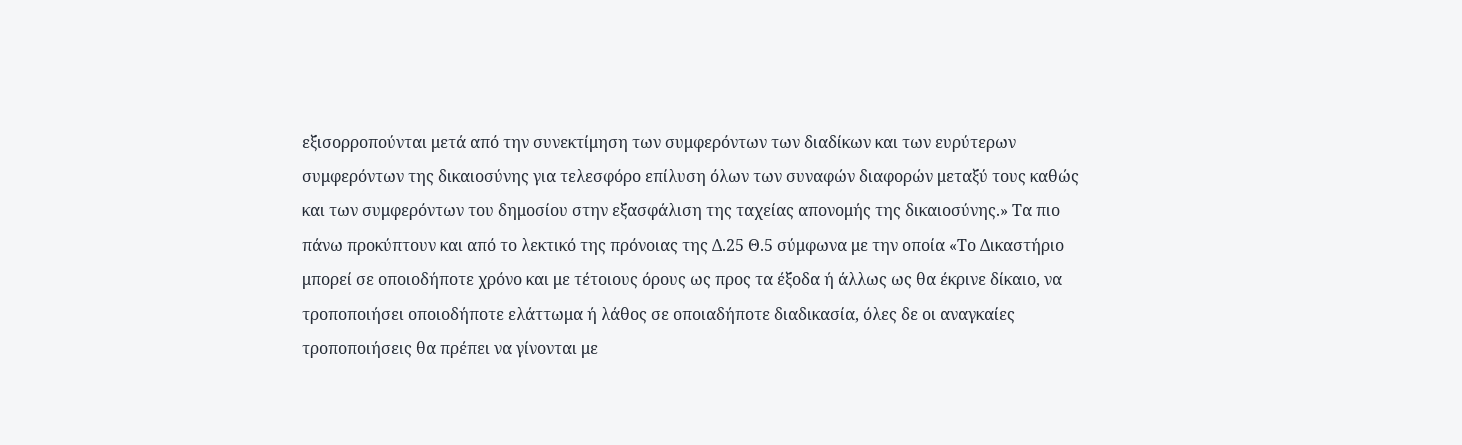εξισορροπούνται μετά από την συνεκτίμηση των συμφερόντων των διαδίκων και των ευρύτερων συμφερόντων της δικαιοσύνης για τελεσφόρο επίλυση όλων των συναφών διαφορών μεταξύ τους καθώς και των συμφερόντων του δημοσίου στην εξασφάλιση της ταχείας απονομής της δικαιοσύνης.» Τα πιο πάνω προκύπτουν και από το λεκτικό της πρόνοιας της Δ.25 Θ.5 σύμφωνα με την οποία «Το Δικαστήριο μπορεί σε οποιοδήποτε χρόνο και με τέτοιους όρους ως προς τα έξοδα ή άλλως ως θα έκρινε δίκαιο, να τροποποιήσει οποιοδήποτε ελάττωμα ή λάθος σε οποιαδήποτε διαδικασία, όλες δε οι αναγκαίες τροποποιήσεις θα πρέπει να γίνονται με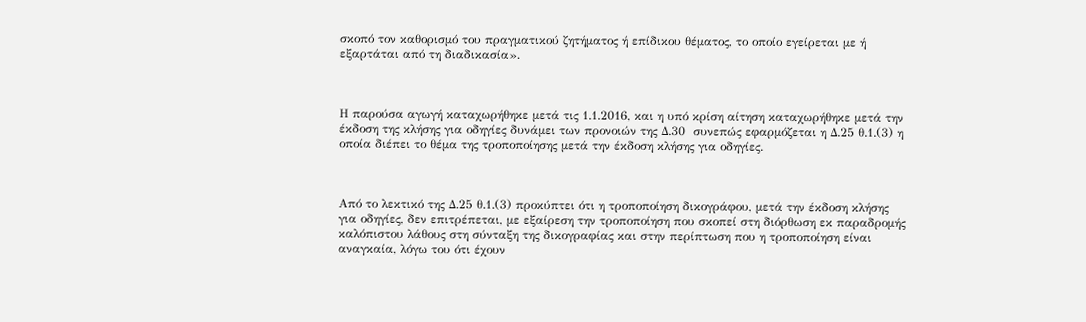σκοπό τον καθορισμό του πραγματικού ζητήματος ή επίδικου θέματος, το οποίο εγείρεται με ή εξαρτάται από τη διαδικασία».



Η παρούσα αγωγή καταχωρήθηκε μετά τις 1.1.2016, και η υπό κρίση αίτηση καταχωρήθηκε μετά την έκδοση της κλήσης για οδηγίες δυνάμει των προνοιών της Δ.30  συνεπώς εφαρμόζεται η Δ.25 θ.1.(3) η οποία διέπει το θέμα της τροποποίησης μετά την έκδοση κλήσης για οδηγίες.



Από το λεκτικό της Δ.25 θ.1.(3) προκύπτει ότι η τροποποίηση δικογράφου, μετά την έκδοση κλήσης για οδηγίες, δεν επιτρέπεται, με εξαίρεση την τροποποίηση που σκοπεί στη διόρθωση εκ παραδρομής καλόπιστου λάθους στη σύνταξη της δικογραφίας και στην περίπτωση που η τροποποίηση είναι αναγκαία, λόγω του ότι έχουν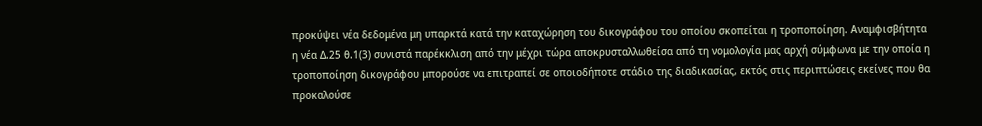προκύψει νέα δεδομένα μη υπαρκτά κατά την καταχώρηση του δικογράφου του οποίου σκοπείται η τροποποίηση. Αναμφισβήτητα η νέα Δ.25 θ.1(3) συνιστά παρέκκλιση από την μέχρι τώρα αποκρυσταλλωθείσα από τη νομολογία μας αρχή σύμφωνα με την οποία η τροποποίηση δικογράφου μπορούσε να επιτραπεί σε οποιοδήποτε στάδιο της διαδικασίας, εκτός στις περιπτώσεις εκείνες που θα προκαλούσε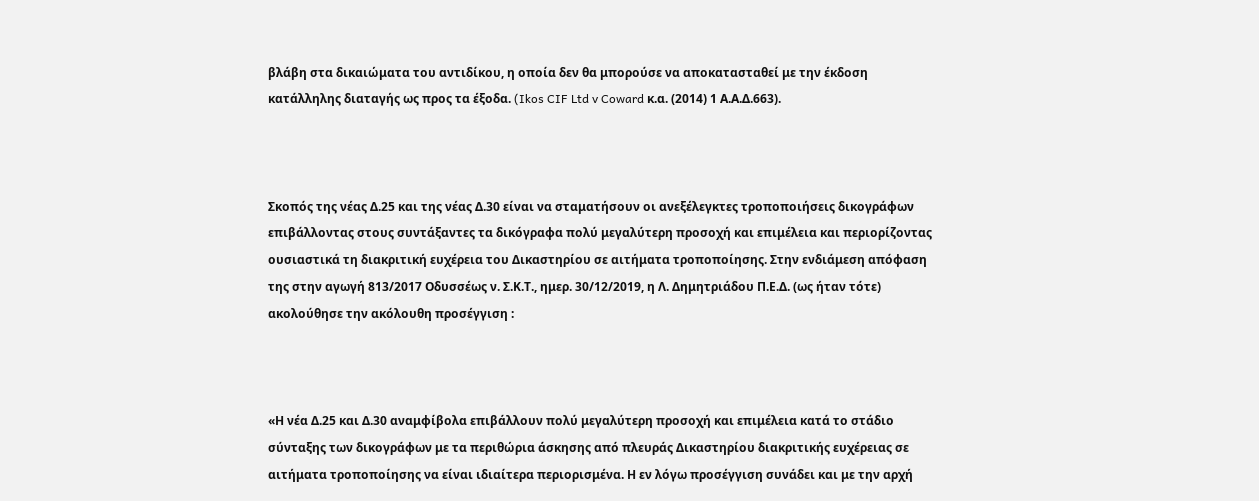βλάβη στα δικαιώματα του αντιδίκου, η οποία δεν θα μπορούσε να αποκατασταθεί με την έκδοση κατάλληλης διαταγής ως προς τα έξοδα. (Ikos CIF Ltd v Coward κ.α. (2014) 1 Α.Α.Δ.663).



Σκοπός της νέας Δ.25 και της νέας Δ.30 είναι να σταματήσουν οι ανεξέλεγκτες τροποποιήσεις δικογράφων επιβάλλοντας στους συντάξαντες τα δικόγραφα πολύ μεγαλύτερη προσοχή και επιμέλεια και περιορίζοντας ουσιαστικά τη διακριτική ευχέρεια του Δικαστηρίου σε αιτήματα τροποποίησης. Στην ενδιάμεση απόφαση της στην αγωγή 813/2017 Οδυσσέως ν. Σ.Κ.Τ., ημερ. 30/12/2019, η Λ. Δημητριάδου Π.Ε.Δ. (ως ήταν τότε) ακολούθησε την ακόλουθη προσέγγιση :



«Η νέα Δ.25 και Δ.30 αναμφίβολα επιβάλλουν πολύ μεγαλύτερη προσοχή και επιμέλεια κατά το στάδιο σύνταξης των δικογράφων με τα περιθώρια άσκησης από πλευράς Δικαστηρίου διακριτικής ευχέρειας σε αιτήματα τροποποίησης να είναι ιδιαίτερα περιορισμένα. Η εν λόγω προσέγγιση συνάδει και με την αρχή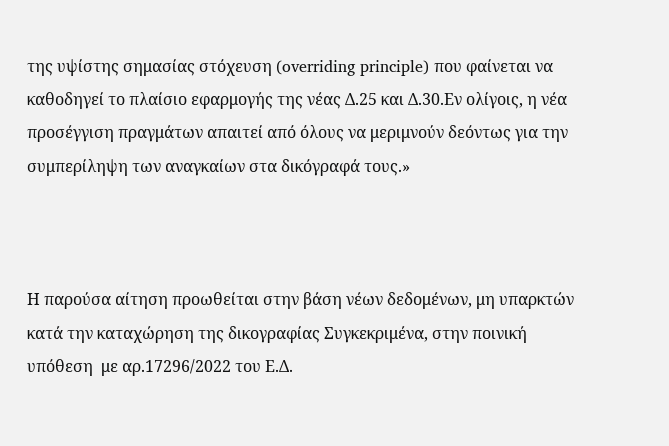της υψίστης σημασίας στόχευση (overriding principle) που φαίνεται να καθοδηγεί το πλαίσιο εφαρμογής της νέας Δ.25 και Δ.30.Εν ολίγοις, η νέα προσέγγιση πραγμάτων απαιτεί από όλους να μεριμνούν δεόντως για την συμπερίληψη των αναγκαίων στα δικόγραφά τους.»



Η παρούσα αίτηση προωθείται στην βάση νέων δεδομένων, μη υπαρκτών κατά την καταχώρηση της δικογραφίας Συγκεκριμένα, στην ποινική υπόθεση  με αρ.17296/2022 του Ε.Δ.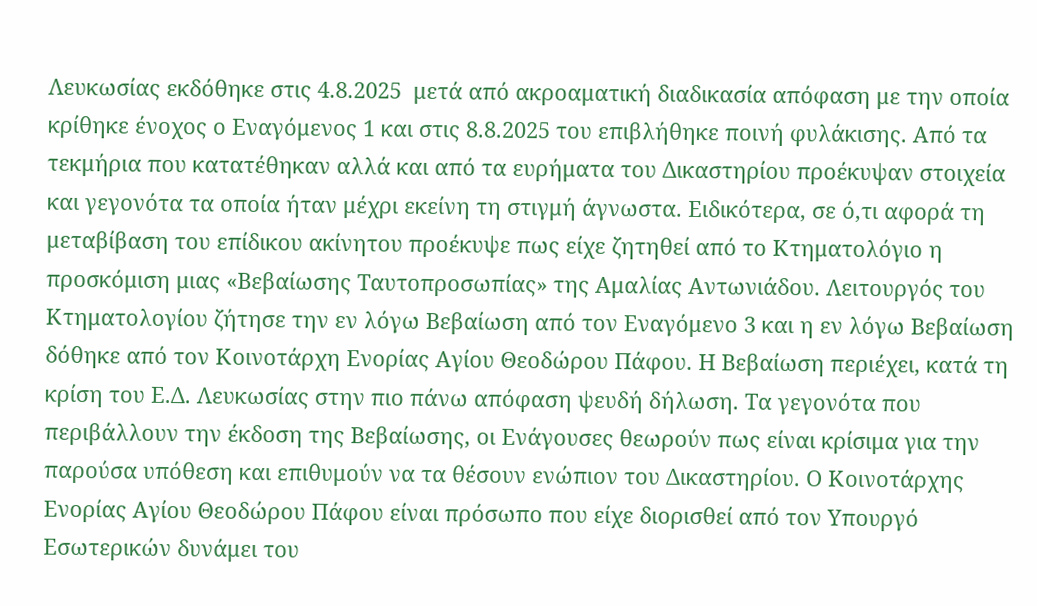Λευκωσίας εκδόθηκε στις 4.8.2025  μετά από ακροαματική διαδικασία απόφαση με την οποία κρίθηκε ένοχος ο Εναγόμενος 1 και στις 8.8.2025 του επιβλήθηκε ποινή φυλάκισης. Από τα τεκμήρια που κατατέθηκαν αλλά και από τα ευρήματα του Δικαστηρίου προέκυψαν στοιχεία και γεγονότα τα οποία ήταν μέχρι εκείνη τη στιγμή άγνωστα. Ειδικότερα, σε ό,τι αφορά τη μεταβίβαση του επίδικου ακίνητου προέκυψε πως είχε ζητηθεί από το Κτηματολόγιο η προσκόμιση μιας «Βεβαίωσης Ταυτοπροσωπίας» της Αμαλίας Αντωνιάδου. Λειτουργός του Κτηματολογίου ζήτησε την εν λόγω Βεβαίωση από τον Εναγόμενο 3 και η εν λόγω Βεβαίωση δόθηκε από τον Κοινοτάρχη Ενορίας Αγίου Θεοδώρου Πάφου. Η Βεβαίωση περιέχει, κατά τη κρίση του Ε.Δ. Λευκωσίας στην πιο πάνω απόφαση ψευδή δήλωση. Τα γεγονότα που περιβάλλουν την έκδοση της Βεβαίωσης, οι Ενάγουσες θεωρούν πως είναι κρίσιμα για την παρούσα υπόθεση και επιθυμούν να τα θέσουν ενώπιον του Δικαστηρίου. Ο Κοινοτάρχης Ενορίας Αγίου Θεοδώρου Πάφου είναι πρόσωπο που είχε διορισθεί από τον Υπουργό Εσωτερικών δυνάμει του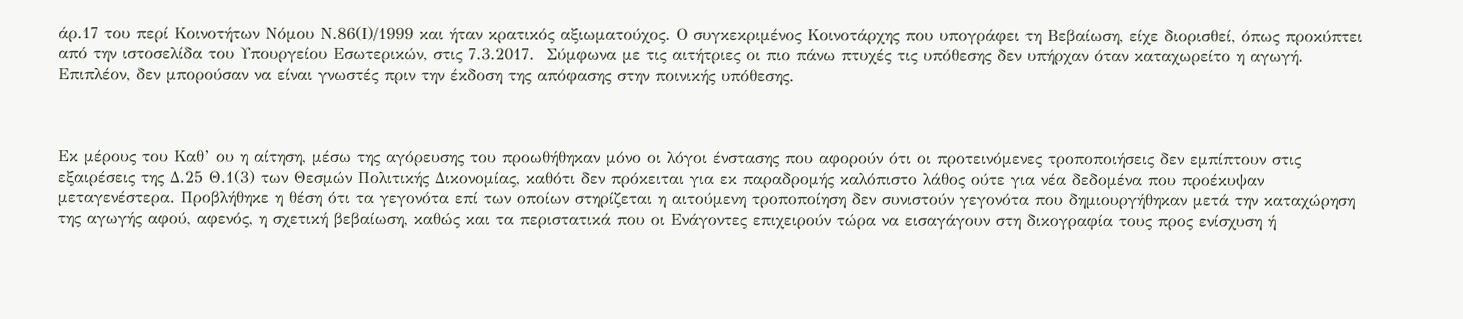άρ.17 του περί Κοινοτήτων Νόμου Ν.86(Ι)/1999 και ήταν κρατικός αξιωματούχος. Ο συγκεκριμένος Κοινοτάρχης που υπογράφει τη Βεβαίωση, είχε διορισθεί, όπως προκύπτει από την ιστοσελίδα του Υπουργείου Εσωτερικών, στις 7.3.2017.  Σύμφωνα με τις αιτήτριες οι πιο πάνω πτυχές τις υπόθεσης δεν υπήρχαν όταν καταχωρείτο η αγωγή. Επιπλέον, δεν μπορούσαν να είναι γνωστές πριν την έκδοση της απόφασης στην ποινικής υπόθεσης.



Εκ μέρους του Καθ’ ου η αίτηση, μέσω της αγόρευσης του προωθήθηκαν μόνο οι λόγοι ένστασης που αφορούν ότι οι προτεινόμενες τροποποιήσεις δεν εμπίπτουν στις εξαιρέσεις της Δ.25 Θ.1(3) των Θεσμών Πολιτικής Δικονομίας, καθότι δεν πρόκειται για εκ παραδρομής καλόπιστο λάθος ούτε για νέα δεδομένα που προέκυψαν μεταγενέστερα. Προβλήθηκε η θέση ότι τα γεγονότα επί των οποίων στηρίζεται η αιτούμενη τροποποίηση δεν συνιστούν γεγονότα που δημιουργήθηκαν μετά την καταχώρηση της αγωγής αφού, αφενός, η σχετική βεβαίωση, καθώς και τα περιστατικά που οι Ενάγοντες επιχειρούν τώρα να εισαγάγουν στη δικογραφία τους προς ενίσχυση ή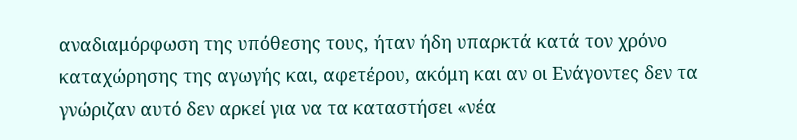αναδιαμόρφωση της υπόθεσης τους, ήταν ήδη υπαρκτά κατά τον χρόνο καταχώρησης της αγωγής και, αφετέρου, ακόμη και αν οι Ενάγοντες δεν τα γνώριζαν αυτό δεν αρκεί για να τα καταστήσει «νέα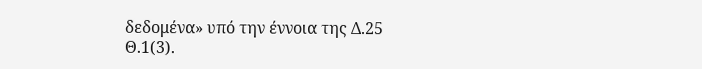δεδομένα» υπό την έννοια της Δ.25 Θ.1(3).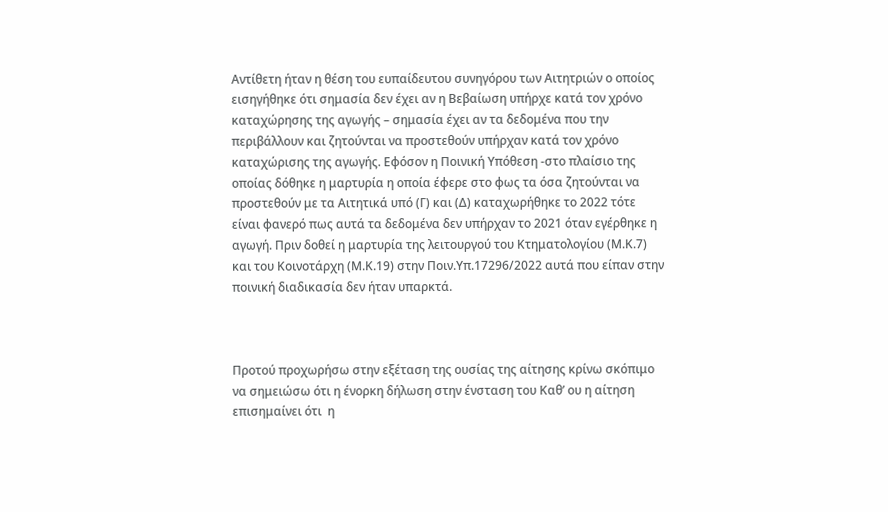Αντίθετη ήταν η θέση του ευπαίδευτου συνηγόρου των Αιτητριών ο οποίος εισηγήθηκε ότι σημασία δεν έχει αν η Βεβαίωση υπήρχε κατά τον χρόνο καταχώρησης της αγωγής – σημασία έχει αν τα δεδομένα που την περιβάλλουν και ζητούνται να προστεθούν υπήρχαν κατά τον χρόνο καταχώρισης της αγωγής. Εφόσον η Ποινική Υπόθεση -στο πλαίσιο της οποίας δόθηκε η μαρτυρία η οποία έφερε στο φως τα όσα ζητούνται να προστεθούν με τα Αιτητικά υπό (Γ) και (Δ) καταχωρήθηκε το 2022 τότε είναι φανερό πως αυτά τα δεδομένα δεν υπήρχαν το 2021 όταν εγέρθηκε η αγωγή. Πριν δοθεί η μαρτυρία της λειτουργού του Κτηματολογίου (Μ.Κ.7) και του Κοινοτάρχη (Μ.Κ.19) στην Ποιν.Υπ.17296/2022 αυτά που είπαν στην ποινική διαδικασία δεν ήταν υπαρκτά.



Προτού προχωρήσω στην εξέταση της ουσίας της αίτησης κρίνω σκόπιμο να σημειώσω ότι η ένορκη δήλωση στην ένσταση του Καθ’ ου η αίτηση επισημαίνει ότι  η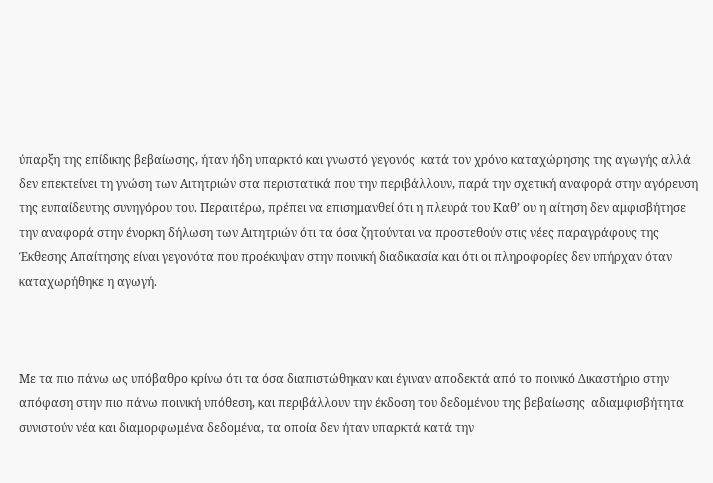ύπαρξη της επίδικης βεβαίωσης, ήταν ήδη υπαρκτό και γνωστό γεγονός  κατά τον χρόνο καταχώρησης της αγωγής αλλά δεν επεκτείνει τη γνώση των Αιτητριών στα περιστατικά που την περιβάλλουν, παρά την σχετική αναφορά στην αγόρευση της ευπαίδευτης συνηγόρου του. Περαιτέρω, πρέπει να επισημανθεί ότι η πλευρά του Καθ’ ου η αίτηση δεν αμφισβήτησε την αναφορά στην ένορκη δήλωση των Αιτητριών ότι τα όσα ζητούνται να προστεθούν στις νέες παραγράφους της Έκθεσης Απαίτησης είναι γεγονότα που προέκυψαν στην ποινική διαδικασία και ότι οι πληροφορίες δεν υπήρχαν όταν καταχωρήθηκε η αγωγή.



Με τα πιο πάνω ως υπόβαθρο κρίνω ότι τα όσα διαπιστώθηκαν και έγιναν αποδεκτά από το ποινικό Δικαστήριο στην απόφαση στην πιο πάνω ποινική υπόθεση, και περιβάλλουν την έκδοση του δεδομένου της βεβαίωσης  αδιαμφισβήτητα συνιστούν νέα και διαμορφωμένα δεδομένα, τα οποία δεν ήταν υπαρκτά κατά την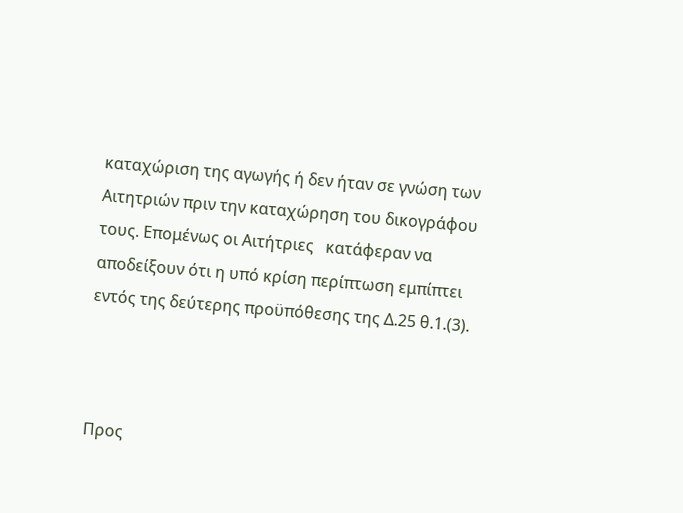καταχώριση της αγωγής ή δεν ήταν σε γνώση των Αιτητριών πριν την καταχώρηση του δικογράφου τους. Επομένως οι Αιτήτριες   κατάφεραν να αποδείξουν ότι η υπό κρίση περίπτωση εμπίπτει εντός της δεύτερης προϋπόθεσης της Δ.25 θ.1.(3).



Προς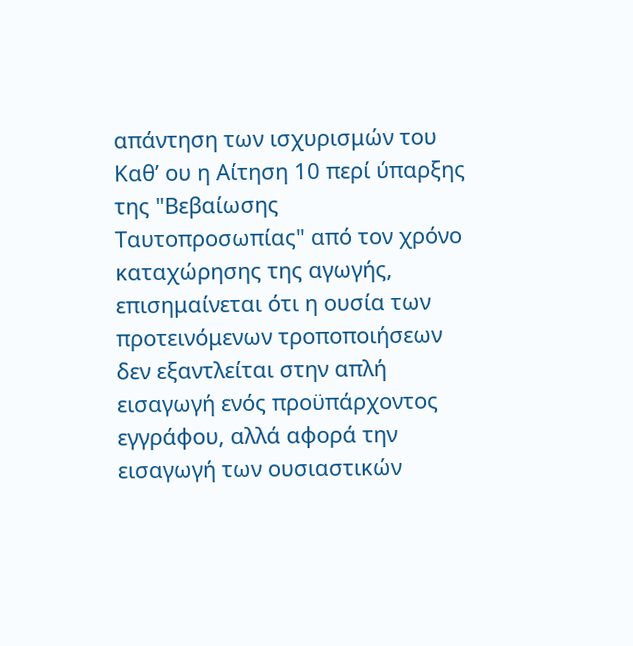απάντηση των ισχυρισμών του Καθ’ ου η Αίτηση 10 περί ύπαρξης της "Βεβαίωσης Ταυτοπροσωπίας" από τον χρόνο καταχώρησης της αγωγής, επισημαίνεται ότι η ουσία των προτεινόμενων τροποποιήσεων δεν εξαντλείται στην απλή εισαγωγή ενός προϋπάρχοντος εγγράφου, αλλά αφορά την εισαγωγή των ουσιαστικών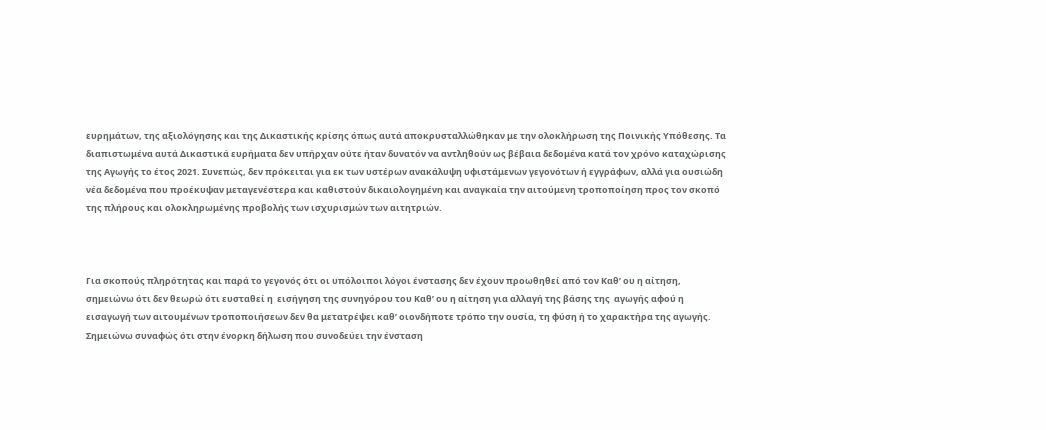ευρημάτων, της αξιολόγησης και της Δικαστικής κρίσης όπως αυτά αποκρυσταλλώθηκαν με την ολοκλήρωση της Ποινικής Υπόθεσης. Τα διαπιστωμένα αυτά Δικαστικά ευρήματα δεν υπήρχαν ούτε ήταν δυνατόν να αντληθούν ως βέβαια δεδομένα κατά τον χρόνο καταχώρισης της Αγωγής το έτος 2021. Συνεπώς, δεν πρόκειται για εκ των υστέρων ανακάλυψη υφιστάμενων γεγονότων ή εγγράφων, αλλά για ουσιώδη νέα δεδομένα που προέκυψαν μεταγενέστερα και καθιστούν δικαιολογημένη και αναγκαία την αιτούμενη τροποποίηση προς τον σκοπό της πλήρους και ολοκληρωμένης προβολής των ισχυρισμών των αιτητριών.



Για σκοπούς πληρότητας και παρά το γεγονός ότι οι υπόλοιποι λόγοι ένστασης δεν έχουν προωθηθεί από τον Καθ’ ου η αίτηση, σημειώνω ότι δεν θεωρώ ότι ευσταθεί η  εισήγηση της συνηγόρου του Καθ’ ου η αίτηση για αλλαγή της βάσης της  αγωγής αφού η εισαγωγή των αιτουμένων τροποποιήσεων δεν θα μετατρέψει καθ’ οιονδήποτε τρόπο την ουσία, τη φύση ή το χαρακτήρα της αγωγής. Σημειώνω συναφώς ότι στην ένορκη δήλωση που συνοδεύει την ένσταση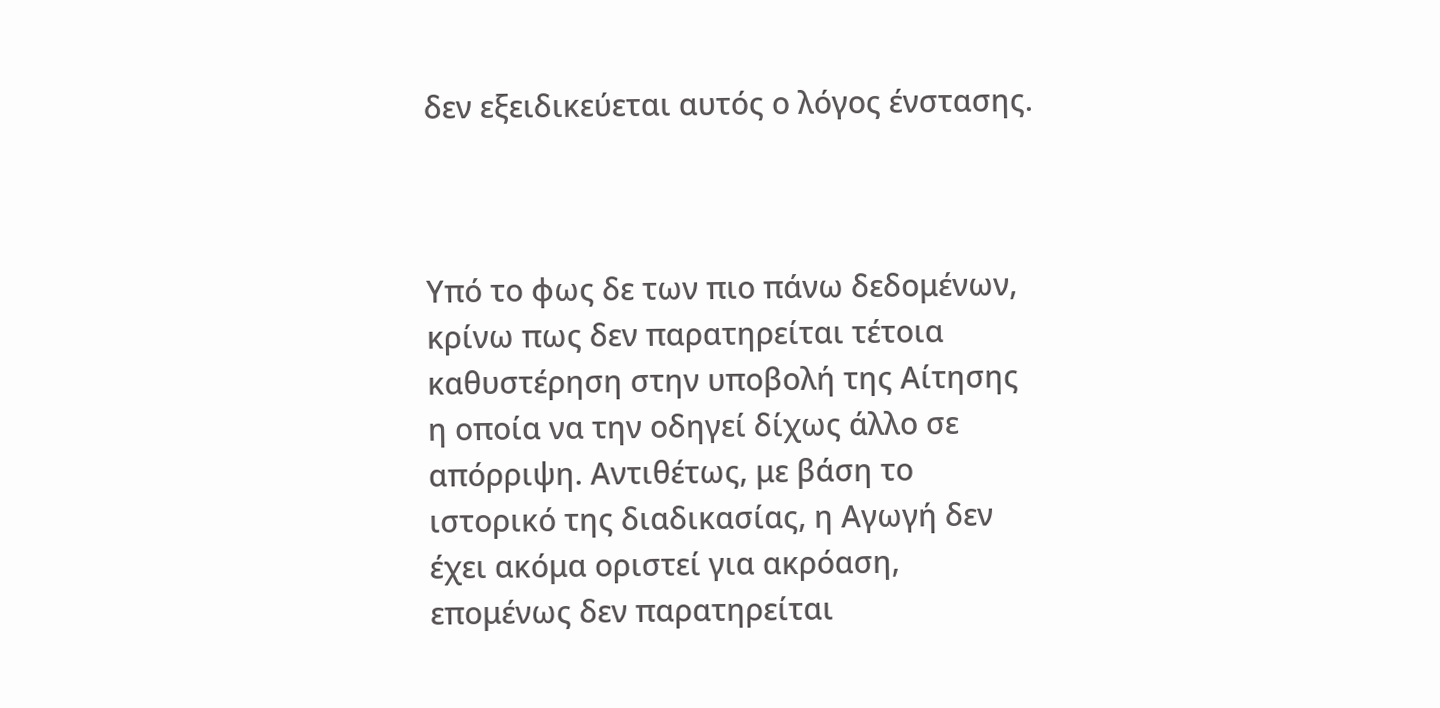δεν εξειδικεύεται αυτός ο λόγος ένστασης.



Υπό το φως δε των πιο πάνω δεδομένων, κρίνω πως δεν παρατηρείται τέτοια καθυστέρηση στην υποβολή της Αίτησης η οποία να την οδηγεί δίχως άλλο σε απόρριψη. Αντιθέτως, με βάση το ιστορικό της διαδικασίας, η Αγωγή δεν έχει ακόμα οριστεί για ακρόαση, επομένως δεν παρατηρείται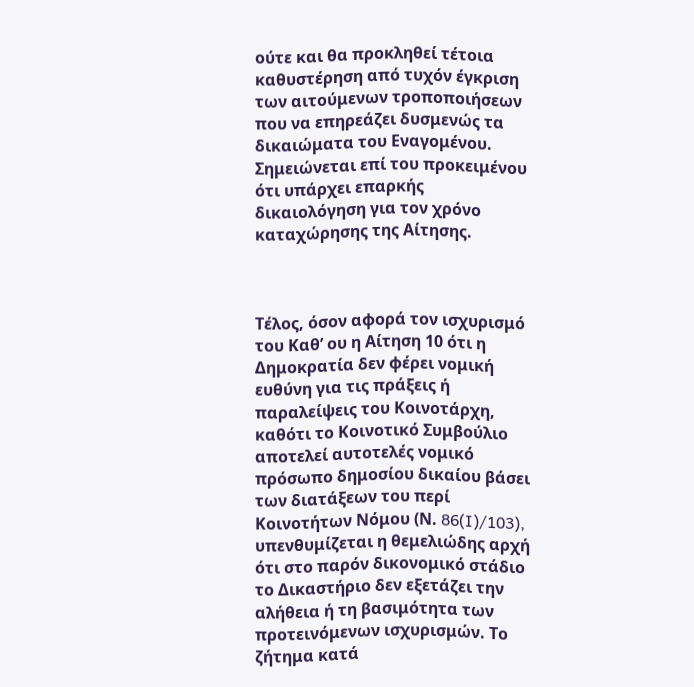ούτε και θα προκληθεί τέτοια καθυστέρηση από τυχόν έγκριση των αιτούμενων τροποποιήσεων που να επηρεάζει δυσμενώς τα δικαιώματα του Εναγομένου. Σημειώνεται επί του προκειμένου ότι υπάρχει επαρκής δικαιολόγηση για τον χρόνο καταχώρησης της Αίτησης.



Τέλος, όσον αφορά τον ισχυρισμό του Καθ’ ου η Αίτηση 10 ότι η Δημοκρατία δεν φέρει νομική ευθύνη για τις πράξεις ή παραλείψεις του Κοινοτάρχη, καθότι το Κοινοτικό Συμβούλιο αποτελεί αυτοτελές νομικό πρόσωπο δημοσίου δικαίου βάσει των διατάξεων του περί Κοινοτήτων Νόμου (Ν. 86(I)/103), υπενθυμίζεται η θεμελιώδης αρχή ότι στο παρόν δικονομικό στάδιο το Δικαστήριο δεν εξετάζει την αλήθεια ή τη βασιμότητα των προτεινόμενων ισχυρισμών. Το ζήτημα κατά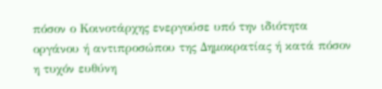πόσον ο Κοινοτάρχης ενεργούσε υπό την ιδιότητα οργάνου ή αντιπροσώπου της Δημοκρατίας ή κατά πόσον η τυχόν ευθύνη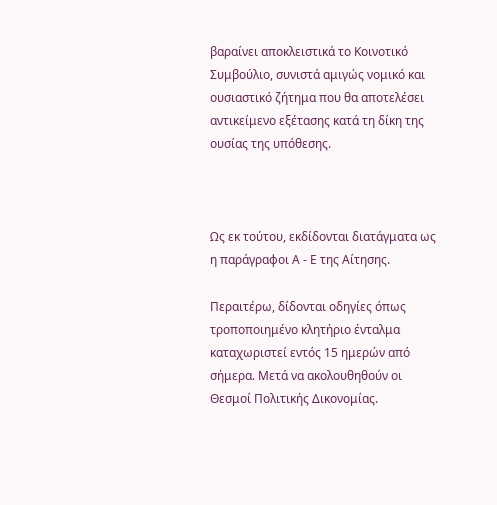βαραίνει αποκλειστικά το Κοινοτικό Συμβούλιο, συνιστά αμιγώς νομικό και ουσιαστικό ζήτημα που θα αποτελέσει αντικείμενο εξέτασης κατά τη δίκη της ουσίας της υπόθεσης.



Ως εκ τούτου, εκδίδονται διατάγματα ως η παράγραφοι Α - Ε της Αίτησης.

Περαιτέρω, δίδονται οδηγίες όπως τροποποιημένο κλητήριο ένταλμα καταχωριστεί εντός 15 ημερών από σήμερα. Μετά να ακολουθηθούν οι Θεσμοί Πολιτικής Δικονομίας.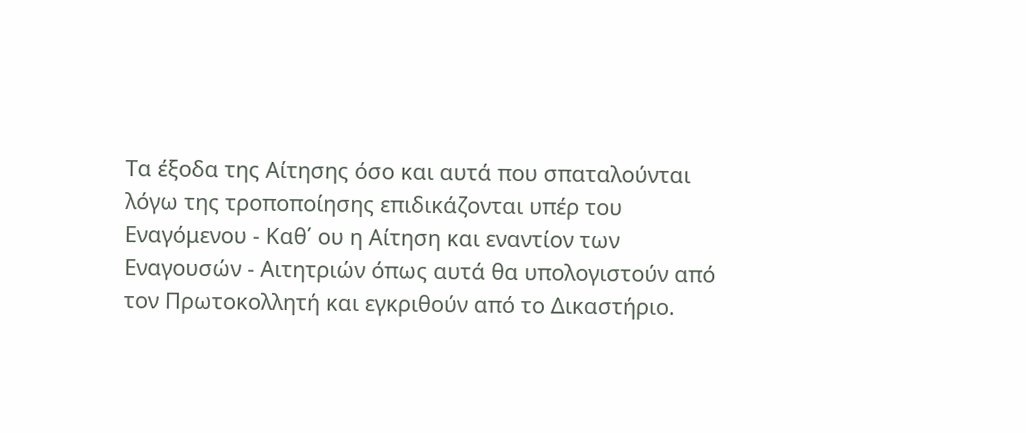Τα έξοδα της Αίτησης όσο και αυτά που σπαταλούνται λόγω της τροποποίησης επιδικάζονται υπέρ του Εναγόμενου - Καθ΄ ου η Αίτηση και εναντίον των  Εναγουσών - Αιτητριών όπως αυτά θα υπολογιστούν από τον Πρωτοκολλητή και εγκριθούν από το Δικαστήριο.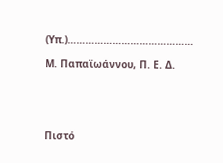(Υπ.)……………………………………

Μ. Παπαϊωάννου, Π. Ε. Δ.





Πιστό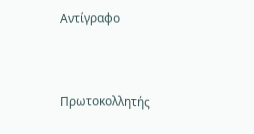Αντίγραφο



Πρωτοκολλητής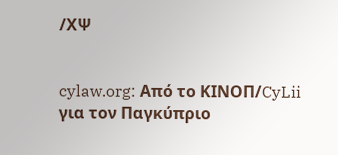/ΧΨ


cylaw.org: Από το ΚΙΝOΠ/CyLii για τον Παγκύπριο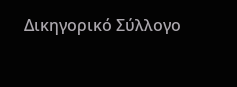Δικηγορικό Σύλλογο